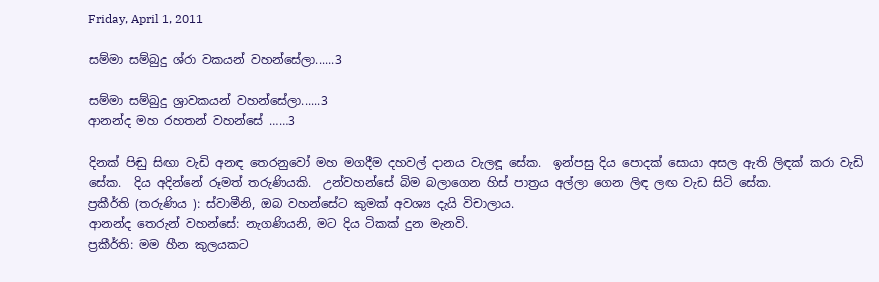Friday, April 1, 2011

සම්මා සම්බුදු ශ්රා වකයන් වහන්සේලා......3

සම්මා සම්බුදු ශ්‍රාවකයන් වහන්සේලා......3
ආනන්ද මහ රහතන් වහන්සේ ……3

දිනක් පිඬු සිඟා වැඩි අනඳ තෙරනුවෝ මහ මගදීම දහවල් දානය වැලඳූ සේක.  ඉන්පසු දිය පොදක් සොයා අසල ඇති ලිඳක් කරා වැඩි සේක.  දිය අදින්නේ රූමත් තරුණියකි.  උන්වහන්සේ බිම බලාගෙන හිස් පාත්‍රය අල්ලා ගෙන ලිඳ ලඟ වැඩ සිටි සේක.
ප්‍රකීර්ති (තරුණිය ): ස්වාමීනි, ඔබ වහන්සේට කුමක් අවශ්‍ය දැයි විචාලාය.
ආනන්ද තෙරුන් වහන්සේ: නැගණියනි, මට දිය ටිකක් දුන මැනවි.
ප්‍රකීර්ති: මම හීන කුලයකට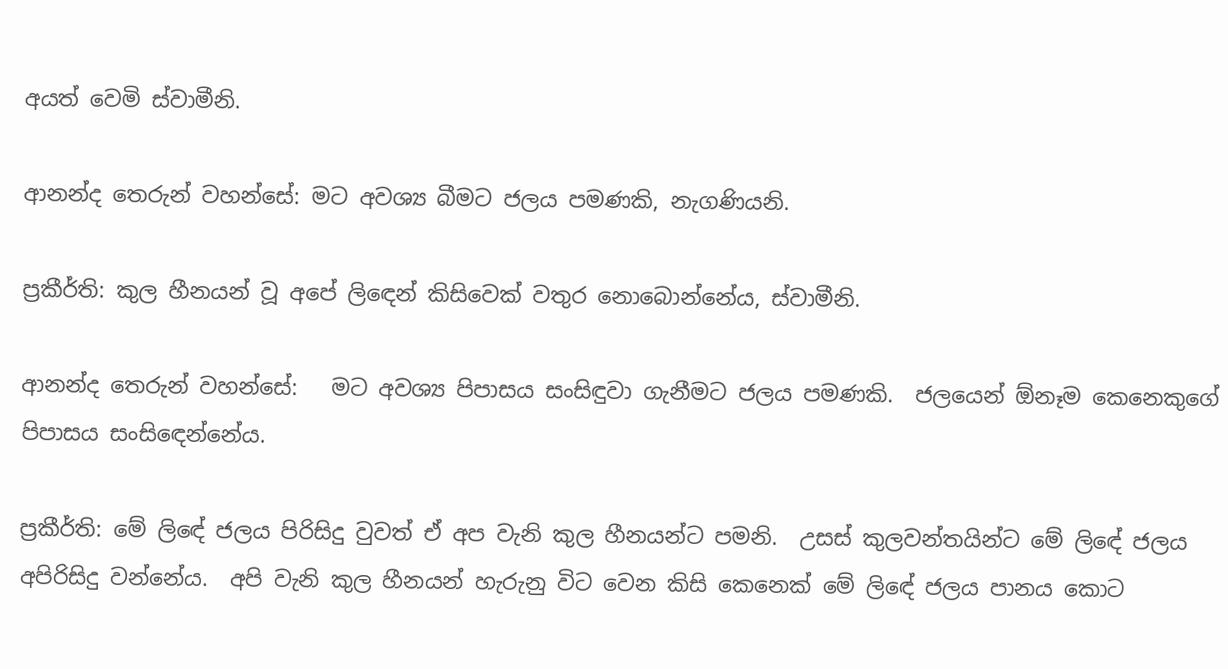අයත් වෙමි ස්වාමීනි.

ආනන්ද තෙරුන් වහන්සේ: මට අවශ්‍ය බීමට ජලය පමණකි, නැගණියනි.

ප්‍රකීර්ති: කුල හීනයන් වූ අපේ ලිඳෙන් කිසිවෙක් වතුර නොබොන්නේය, ස්වාමීනි.

ආනන්ද තෙරුන් වහන්සේ:   මට අවශ්‍ය පිපාසය සංසිඳුවා ගැනීමට ජලය පමණකි.  ජලයෙන් ඕනෑම කෙනෙකුගේ පිපාසය සංසිඳෙන්නේය.

ප්‍රකීර්ති: මේ ලිඳේ ජලය පිරිසිදු වුවත් ඒ අප වැනි කුල හීනයන්ට පමනි.  උසස් කුලවන්තයින්ට මේ ලිඳේ ජලය අපිරිසිදු වන්නේය.  අපි වැනි කුල හීනයන් හැරුනු විට වෙන කිසි කෙනෙක් මේ ලිඳේ ජලය පානය කොට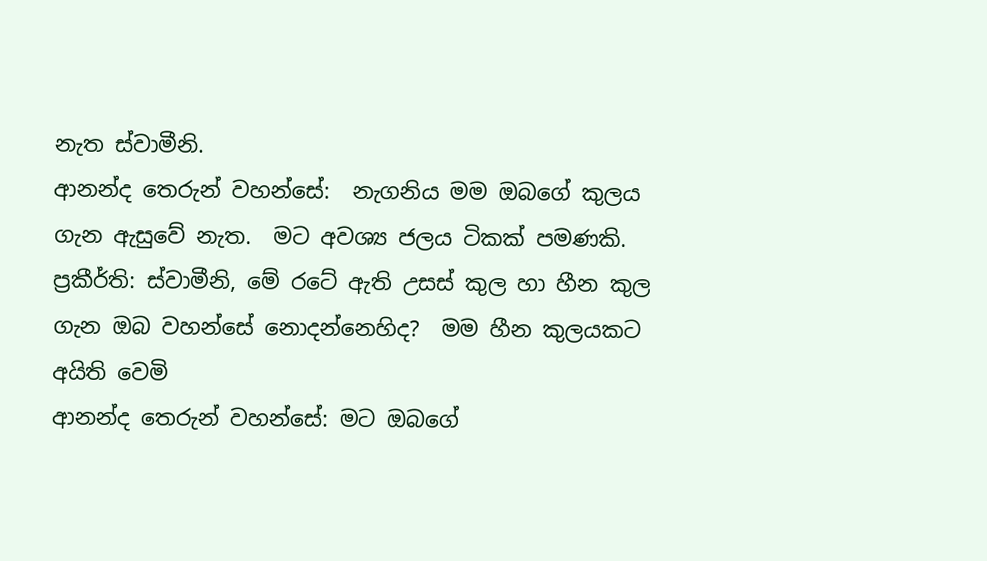නැත ස්වාමීනි.
ආනන්ද තෙරුන් වහන්සේ:  නැගනිය මම ඔබගේ කුලය ගැන ඇසුවේ නැත.  මට අවශ්‍ය ජලය ටිකක් පමණකි.
ප්‍රකීර්ති: ස්වාමීනි, මේ රටේ ඇති උසස් කුල හා හීන කුල ගැන ඔබ වහන්සේ නොදන්නෙහිද?  මම හීන කුලයකට අයිති වෙමි
ආනන්ද තෙරුන් වහන්සේ: මට ඔබගේ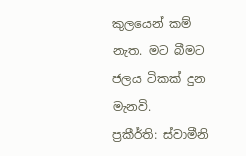කුලයෙන් කම් නැත. මට බීමට ජලය ටිකක් දුන මැනවි.
ප්‍රකීර්ති: ස්වාමීනි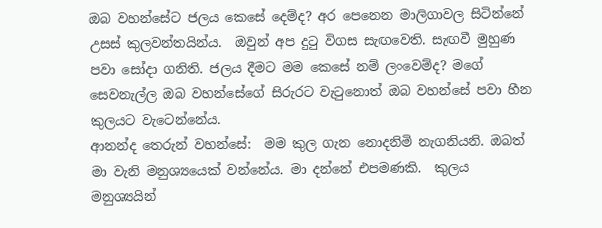ඔබ වහන්සේට ජලය කෙසේ දෙම්ද? අර පෙනෙන මාලිගාවල සිටින්නේ උසස් කුලවන්තයින්ය.  ඔවුන් අප දුටු විගස සැඟවෙති. සැඟවී මුහුණ පවා සෝදා ගනිති. ජලය දීමට මම කෙසේ නම් ලංවෙම්ද? මගේ සෙවනැල්ල ඔබ වහන්සේගේ සිරුරට වැටුනොත් ඔබ වහන්සේ පවා හීන කුලයට වැටෙන්නේය.
ආනන්ද තෙරුන් වහන්සේ:  මම කුල ගැන නොදනිමි නැගනියනි. ඔබත් මා වැනි මනුශ්‍යයෙක් වන්නේය. මා දන්නේ එපමණකි.  කුලය මනුශ්‍යයින්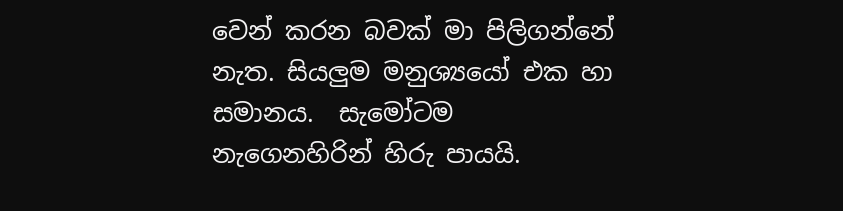වෙන් කරන බවක් මා පිලිගන්නේ නැත. සියලුම මනුශ්‍යයෝ එක හා සමානය.  සැමෝටම නැගෙනහිරින් හිරු පායයි.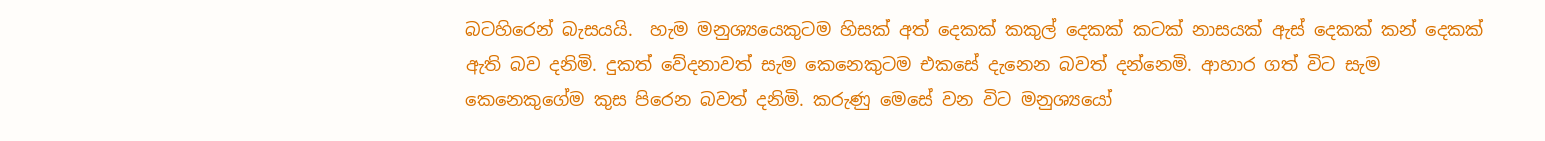බටහිරෙන් බැසයයි.  හැම මනුශ්‍යයෙකුටම හිසක් අත් දෙකක් කකුල් දෙකක් කටක් නාසයක් ඇස් දෙකක් කන් දෙකක් ඇති බව දනිමි. දුකත් වේදනාවත් සැම කෙනෙකුටම එකසේ දැනෙන බවත් දන්නෙමි. ආහාර ගත් විට සැම කෙනෙකුගේම කුස පිරෙන බවත් දනිමි. කරුණු මෙසේ වන විට මනුශ්‍යයෝ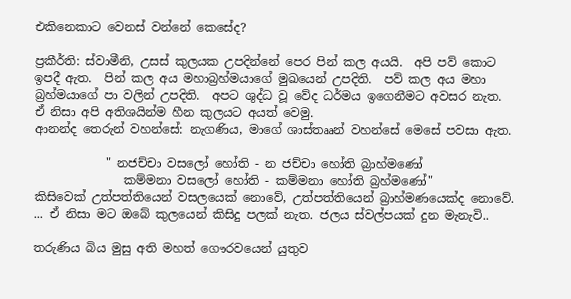එකිනෙකාට වෙනස් වන්නේ කෙසේද?

ප්‍රකීර්ති: ස්වාමීනි, උසස් කුලයක උපදින්නේ පෙර පින් කල අයයි.  අපි පව් කොට ඉපදී ඇත.  පින් කල අය මහාබ්‍රහ්මයාගේ මුඛයෙන් උපදිති.  පව් කල අය මහා බ්‍රහ්මයාගේ පා වලින් උපදිති.  අපට ශුද්ධ වූ වේද ධර්මය ඉගෙනීමට අවසර නැත.  ඒ නිසා අපි අතිශයින්ම හීන කුලයට අයත් වෙමු.
ආනන්ද තෙරුන් වහන්සේ: නැගණිය, මාගේ ශාස්තෲන් වහන්සේ මෙසේ පවසා ඇත.

            " නජච්චා වසලෝ හෝති - න ජච්චා හෝති බ්‍රාහ්මණෝ
               කම්මනා වසලෝ හෝති - කම්මනා හෝති බ්‍රහ්මණෝ"
කිසිවෙක් උත්පත්තියෙන් වසලයෙක් නොවේ, උත්පත්තියෙන් බ්‍රාහ්මණයෙක්ද නොවේ. ... ඒ නිසා මට ඔබේ කුලයෙන් කිසිදු පලක් නැත. ජලය ස්වල්පයක් දුන මැනැවි..

තරුණිය බිය මුසු අති මහත් ගෞරවයෙන් යුතුව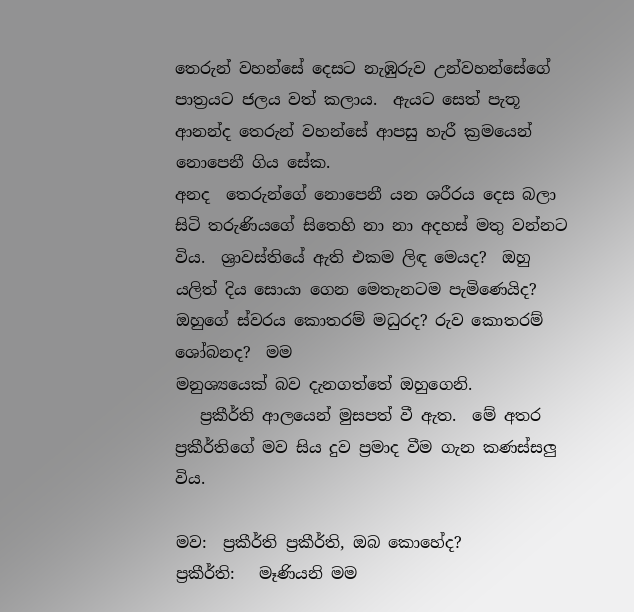තෙරුන් වහන්සේ දෙසට නැඹුරුව උන්වහන්සේගේ පාත්‍රයට ජලය වත් කලාය.  ඇයට සෙත් පැතූ ආනන්ද තෙරුන් වහන්සේ ආපසු හැරී ක්‍රමයෙන් නොපෙනී ගිය සේක.
අනද  තෙරුන්ගේ නොපෙනී යන ශරීරය දෙස බලා සිටි තරුණියගේ සිතෙහි නා නා අදහස් මතු වන්නට විය.  ශ්‍රාවස්තියේ ඇති එකම ලිඳ මෙයද?  ඔහු යලිත් දිය සොයා ගෙන මෙතැනටම පැමිණෙයිද?  ඔහුගේ ස්වරය කොතරම් මධුරද? රුව කොතරම් ශෝබනද?  මම
මනුශ්‍යයෙක් බව දැනගත්තේ ඔහුගෙනි.
   ප්‍රකීර්ති ආලයෙන් මුසපත් වී ඇත.  මේ අතර ප්‍රකීර්තිගේ මව සිය දුව ප්‍රමාද වීම ගැන කණස්සලු විය.

මව:  ප්‍රකීර්ති ප්‍රකීර්ති, ඔබ කොහේද?
ප්‍රකීර්ති:   මෑණියනි මම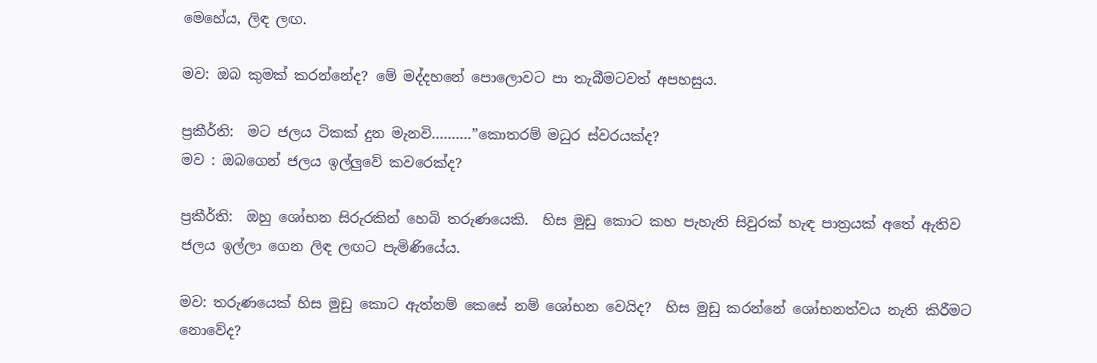මෙහේය, ලිඳ ලඟ.

මව: ඔබ කුමක් කරන්නේද? මේ මද්දහනේ පොලොවට පා තැබීමටවත් අපහසුය.

ප්‍රකීර්ති:  මට ජලය ටිකක් දුන මැනවි……….”කොතරම් මධුර ස්වරයක්ද?
මව : ඔබගෙන් ජලය ඉල්ලුවේ කවරෙක්ද?

ප්‍රකීර්ති:  ඔහු ශෝභන සිරුරකින් හෙබි තරුණයෙකි.  හිස මුඩු කොට කහ පැහැති සිවුරක් හැඳ පාත්‍රයක් අතේ ඇතිව ජලය ඉල්ලා ගෙන ලිඳ ලඟට පැමිණියේය.

මව: තරුණයෙක් හිස මුඩු කොට ඇත්නම් කෙසේ නම් ශෝභන වෙයිද?  හිස මුඩු කරන්නේ ශෝභනත්වය නැති කිරීමට නොවේද?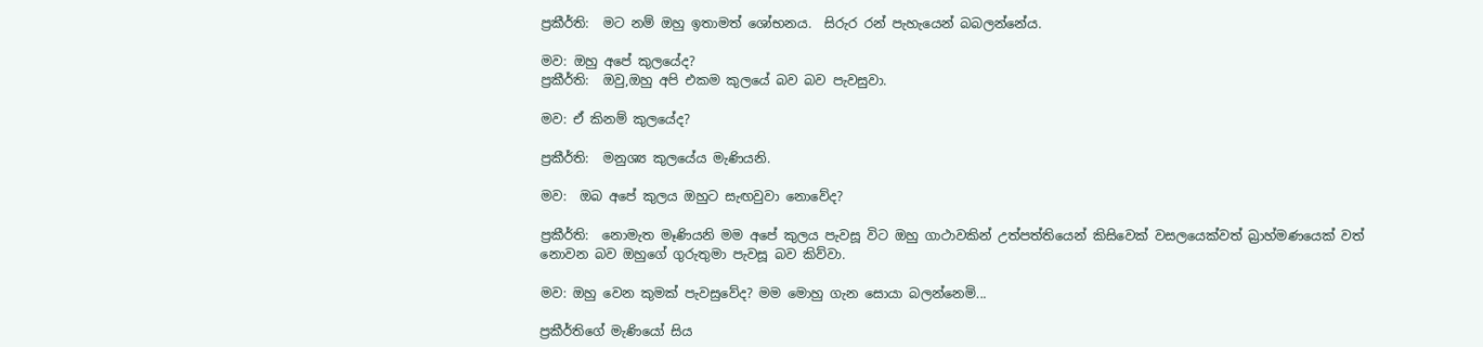ප්‍රකීර්ති:  මට නම් ඔහු ඉතාමත් ශෝභනය.  සිරුර රන් පැහැයෙන් බබලන්නේය.

මව: ඔහු අපේ කුලයේද?
ප්‍රකීර්ති:  ඔවු,ඔහු අපි එකම කුලයේ බව බව පැවසුවා.

මව: ඒ කිනම් කුලයේද?

ප්‍රකීර්ති:  මනුශ්‍ය කුලයේය මැණියනි.

මව:  ඔබ අපේ කුලය ඔහුට සැඟවුවා නොවේද?

ප්‍රකීර්ති:  නොමැත මෑණියනි මම අපේ කුලය පැවසූ විට ඔහු ගාථාවකින් උත්පත්තියෙන් කිසිවෙක් වසලයෙක්වත් බ්‍රාහ්මණයෙක් වත් නොවන බව ඔහුගේ ගුරුතුමා පැවසූ බව කිව්වා.

මව: ඔහු වෙන කුමක් පැවසුවේද? මම මොහු ගැන සොයා බලන්නෙමි...

ප්‍රකීර්තිගේ මැණියෝ සිය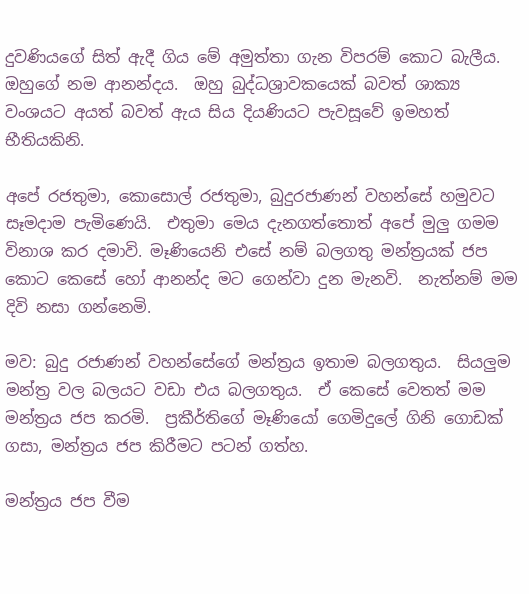දුවණියගේ සිත් ඇදී ගිය මේ අමුත්තා ගැන විපරම් කොට බැලීය.  ඔහුගේ නම ආනන්දය.  ඔහු බුද්ධශ්‍රාවකයෙක් බවත් ශාක්‍ය වංශයට අයත් බවත් ඇය සිය දියණියට පැවසූවේ ඉමහත් භීතියකිනි.

අපේ රජතුමා, කොසොල් රජතුමා, බුදුරජාණන් වහන්සේ හමුවට සෑමදාම පැමිණෙයි.  එතුමා මෙය දැනගත්තොත් අපේ මුලු ගමම විනාශ කර දමාවි. මෑණියෙනි එසේ නම් බලගතු මන්ත්‍රයක් ජප කොට කෙසේ හෝ ආනන්ද මට ගෙන්වා දුන මැනවි.  නැත්නම් මම දිවි නසා ගන්නෙමි.

මව: බුදු රජාණන් වහන්සේගේ මන්ත්‍රය ඉතාම බලගතුය.  සියලුම මන්ත්‍ර වල බලයට වඩා එය බලගතුය.  ඒ කෙසේ වෙතත් මම මන්ත්‍රය ජප කරමි.  ප්‍රකීර්තිගේ මෑණියෝ ගෙමිදුලේ ගිනි ගොඩක් ගසා, මන්ත්‍රය ජප කිරීමට පටන් ගත්හ.

මන්ත්‍රය ජප වීම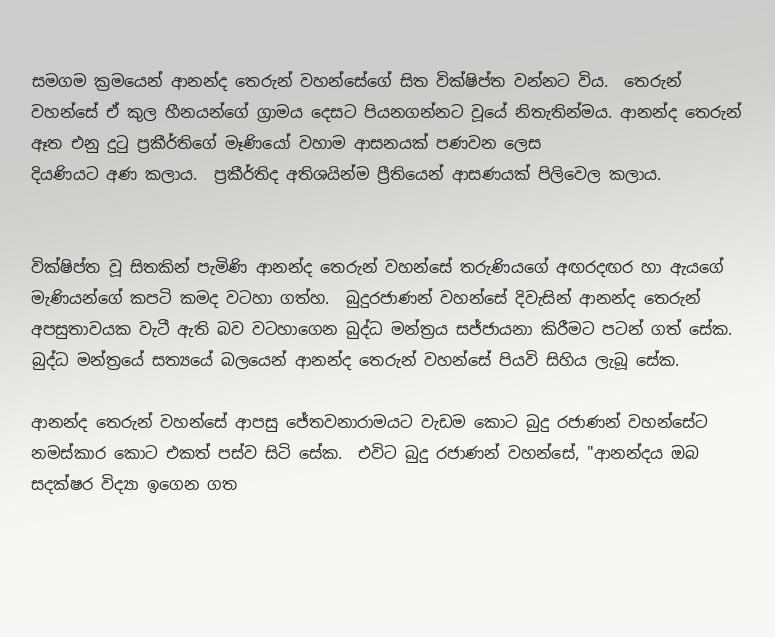සමගම ක්‍රමයෙන් ආනන්ද තෙරුන් වහන්සේගේ සිත වික්ෂිප්ත වන්නට විය.  තෙරුන් වහන්සේ ඒ කුල හීනයන්ගේ ග්‍රාමය දෙසට පියනගන්නට වූයේ නිතැතින්මය. ආනන්ද තෙරුන් ඈත එනු දුටු ප්‍රකීර්තිගේ මෑණියෝ වහාම ආසනයක් පණවන ලෙස
දියණියට අණ කලාය.  ප්‍රකීර්තිද අතිශයින්ම ප්‍රීතියෙන් ආසණයක් පිලිවෙල කලාය.


වික්ෂිප්ත වූ සිතකින් පැමිණි ආනන්ද තෙරුන් වහන්සේ තරුණියගේ අඟරදඟර හා ඇයගේ මැණියන්ගේ කපටි කමද වටහා ගත්හ.  බුදුරජාණන් වහන්සේ දිවැසින් ආනන්ද තෙරුන් අපසුතාවයක වැටී ඇති බව වටහාගෙන බුද්ධ මන්ත්‍රය සජ්ජායනා කිරීමට පටන් ගත් සේක.  බුද්ධ මන්ත්‍රයේ සත්‍යයේ බලයෙන් ආනන්ද තෙරුන් වහන්සේ පියවි සිහිය ලැබූ සේක.

ආනන්ද තෙරුන් වහන්සේ ආපසු ජේතවනාරාමයට වැඩම කොට බුදු රජාණන් වහන්සේට නමස්කාර කොට එකත් පස්ව සිටි සේක.  එවිට බුදු රජාණන් වහන්සේ, "ආනන්දය ඔබ සදක්ෂර විද්‍යා ඉගෙන ගත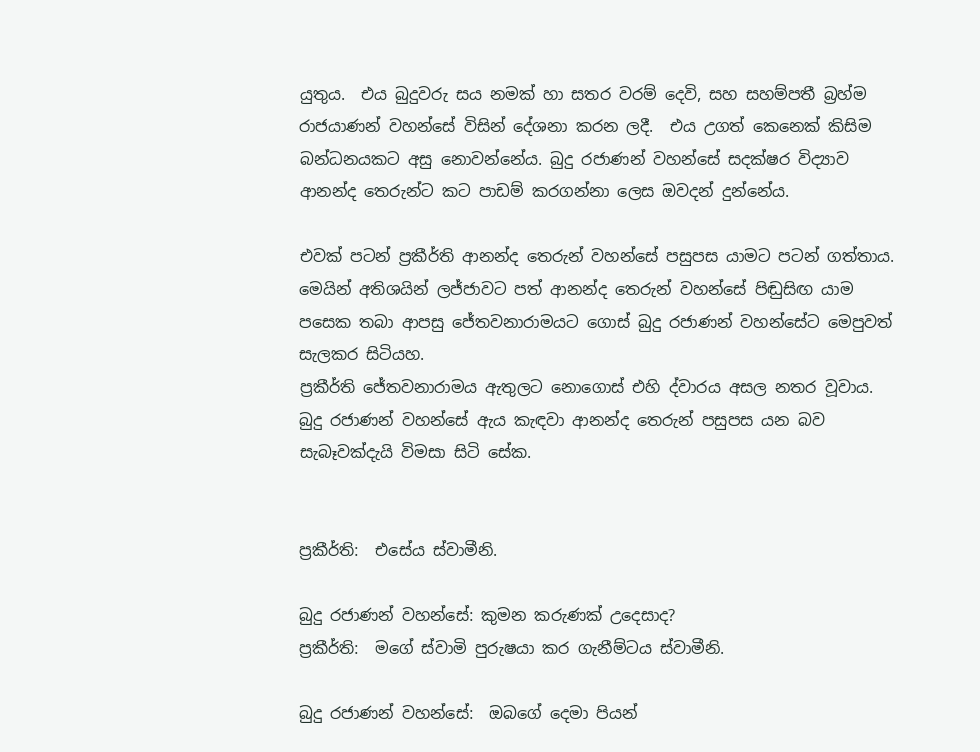යුතුය.  එය බුදුවරු සය නමක් හා සතර වරම් දෙවි, සහ සහම්පතී බ්‍රහ්ම රාජයාණන් වහන්සේ විසින් දේශනා කරන ලදී.  එය උගත් කෙනෙක් කිසිම බන්ධනයකට අසු නොවන්නේය. බුදු රජාණන් වහන්සේ සදක්ෂර විද්‍යාව ආනන්ද තෙරුන්ට කට පාඩම් කරගන්නා ලෙස ඔවදන් දුන්නේය.

එවක් පටන් ප්‍රකීර්ති ආනන්ද තෙරුන් වහන්සේ පසුපස යාමට පටන් ගත්තාය.  මෙයින් අතිශයින් ලජ්ජාවට පත් ආනන්ද තෙරුන් වහන්සේ පිඬුසිඟ යාම පසෙක තබා ආපසු ජේතවනාරාමයට ගොස් බුදු රජාණන් වහන්සේට මෙපුවත් සැලකර සිටියහ.
ප්‍රකීර්ති ජේතවනාරාමය ඇතුලට නොගොස් එහි ද්වාරය අසල නතර වූවාය.  බුදු රජාණන් වහන්සේ ඇය කැඳවා ආනන්ද තෙරුන් පසුපස යන බව සැබෑවක්දැයි විමසා සිටි සේක.


ප්‍රකීර්ති:  එසේය ස්වාමීනි.

බුදු රජාණන් වහන්සේ: කුමන කරුණක් උදෙසාද?
ප්‍රකීර්ති:  මගේ ස්වාමි පුරුෂයා කර ගැනීම්ටය ස්වාමීනි.

බුදු රජාණන් වහන්සේ:  ඔබගේ දෙමා පියන්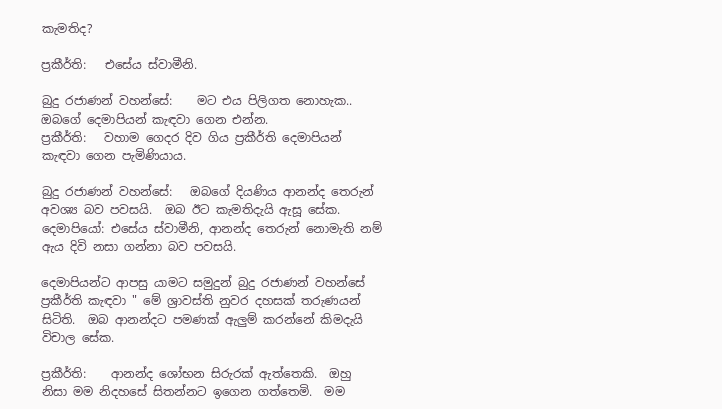කැමතිද?

ප්‍රකීර්ති:   එසේය ස්වාමීනි.

බුදු රජාණන් වහන්සේ:    මට එය පිලිගත නොහැක.. ඔබගේ දෙමාපියන් කැඳවා ගෙන එන්න.
ප්‍රකීර්ති:   වහාම ගෙදර දිව ගිය ප්‍රකීර්ති දෙමාපියන් කැඳවා ගෙන පැමිණියාය.

බුදු රජාණන් වහන්සේ:   ඔබගේ දියණිය ආනන්ද තෙරුන් අවශ්‍ය බව පවසයි.  ඔබ ඊට කැමතිදැයි ඇසූ සේක.
දෙමාපියෝ: එසේය ස්වාමීනි, ආනන්ද තෙරුන් නොමැති නම් ඇය දිවි නසා ගන්නා බව පවසයි.

දෙමාපියන්ට ආපසු යාමට සමුදුන් බුදු රජාණන් වහන්සේ ප්‍රකීර්ති කැඳවා " මේ ශ්‍රාවස්ති නුවර දහසක් තරුණයන් සිටිති.  ඔබ ආනන්දට පමණක් ඇලුම් කරන්නේ කිමදැයි විචාල සේක.

ප්‍රකීර්ති:    ආනන්ද ශෝභන සිරුරක් ඇත්තෙකි.  ඔහු නිසා මම නිදහසේ සිතන්නට ඉගෙන ගත්තෙමි.  මම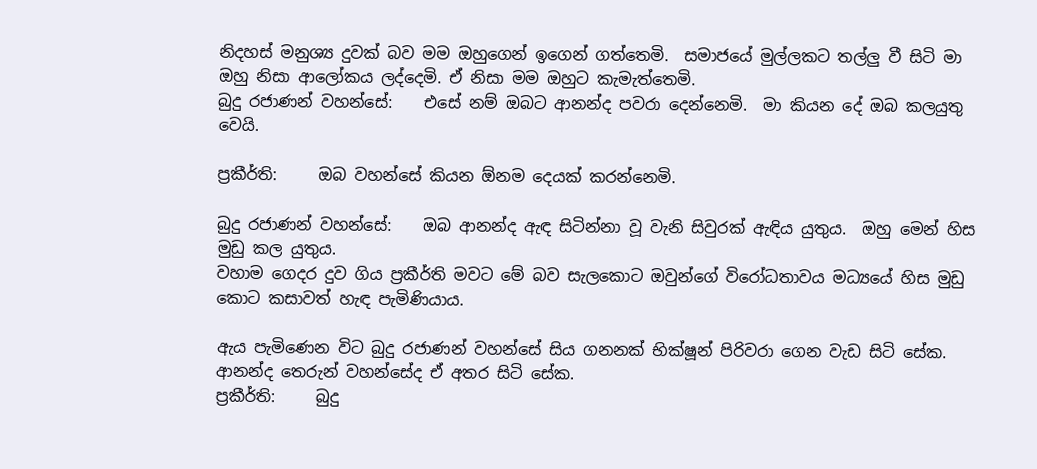නිදහස් මනුශ්‍ය දුවක් බව මම ඔහුගෙන් ඉගෙන් ගත්තෙමි.  සමාජයේ මුල්ලකට තල්ලු වී සිටි මා ඔහු නිසා ආලෝකය ලද්දෙමි. ඒ නිසා මම ඔහුට කැමැත්තෙමි.
බුදු රජාණන් වහන්සේ:    එසේ නම් ඔබට ආනන්ද පවරා දෙන්නෙමි.  මා කියන දේ ඔබ කලයුතු වෙයි.

ප්‍රකීර්ති:     ඔබ වහන්සේ කියන ඕනම දෙයක් කරන්නෙමි.

බුදු රජාණන් වහන්සේ:    ඔබ ආනන්ද ඇඳ සිටින්නා වූ වැනි සිවුරක් ඇඳිය යුතුය.  ඔහු මෙන් හිස මුඩු කල යුතුය.
වහාම ගෙදර දුව ගිය ප්‍රකීර්ති මවට මේ බව සැලකොට ඔවුන්ගේ විරෝධතාවය මධ්‍යයේ හිස මුඩු කොට කසාවත් හැඳ පැමිණියාය.

ඇය පැමිණෙන විට බුදු රජාණන් වහන්සේ සිය ගනනක් භික්ෂූන් පිරිවරා ගෙන වැඩ සිටි සේක.  ආනන්ද තෙරුන් වහන්සේද ඒ අතර සිටි සේක.
ප්‍රකීර්ති:     බුදු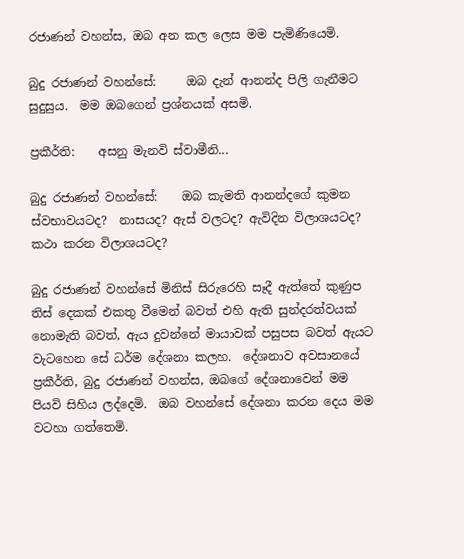රජාණන් වහන්ස, ඔබ අන කල ලෙස මම පැමිණියෙමි.

බුදු රජාණන් වහන්සේ:     ඔබ දැන් ආනන්ද පිලි ගැනීමට සුදුසුය.  මම ඔබගෙන් ප්‍රශ්නයක් අසමි.

ප්‍රකීර්ති:    අසනු මැනවි ස්වාමීනි...

බුදු රජාණන් වහන්සේ:    ඔබ කැමති ආනන්දගේ කුමන ස්වභාවයටද?  නාසයද? ඇස් වලටද? ඇවිදින විලාශයටද? කථා කරන විලාශයටද?

බුදු රජාණන් වහන්සේ මිනිස් සිරුරෙහි සෑදී ඇත්තේ කුණුප තිස් දෙකක් එකතු වීමෙන් බවත් එහි ඇති සුන්දරත්වයක් නොමැති බවත්, ඇය දුවන්නේ මායාවක් පසුපස බවත් ඇයට වැටහෙන සේ ධර්ම දේශනා කලහ.  දේශනාව අවසානයේ ප්‍රකීර්ති, බුදු රජාණන් වහන්ස, ඔබගේ දේශනාවෙන් මම පියවි සිහිය ලද්දෙමි.  ඔබ වහන්සේ දේශනා කරන දෙය මම වටහා ගත්තෙමි.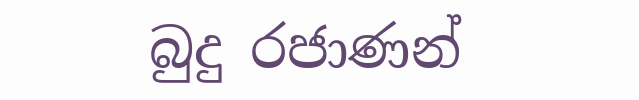බුදු රජාණන්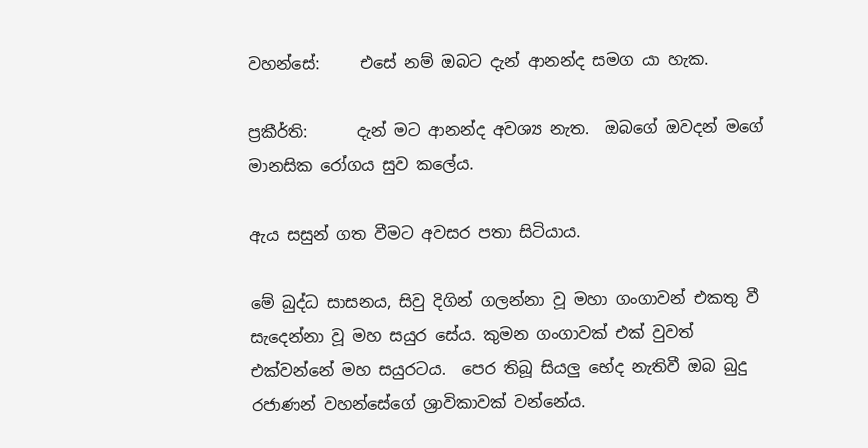වහන්සේ:     එසේ නම් ඔබට දැන් ආනන්ද සමග යා හැක.

ප්‍රකීර්ති:      දැන් මට ආනන්ද අවශ්‍ය නැත.  ඔබගේ ඔවදන් මගේ මානසික රෝගය සුව කලේය.

ඇය සසුන් ගත වීමට අවසර පතා සිටියාය.

මේ බුද්ධ සාසනය, සිවු දිගින් ගලන්නා වූ මහා ගංගාවන් එකතු වී සැදෙන්නා වූ මහ සයුර සේය. කුමන ගංගාවක් එක් වුවත් එක්වන්නේ මහ සයුරටය.  පෙර තිබූ සියලු භේද නැතිවී ඔබ බුදු රජාණන් වහන්සේගේ ශ්‍රාවිකාවක් වන්නේය.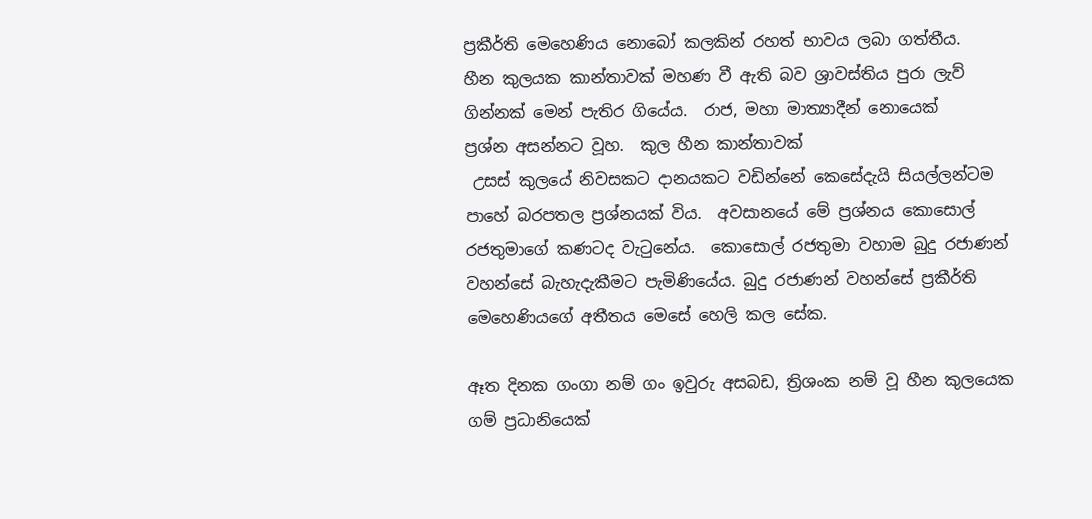ප්‍රකීර්ති මෙහෙණිය නොබෝ කලකින් රහත් භාවය ලබා ගත්තීය.
හීන කුලයක කාන්තාවක් මහණ වී ඇති බව ශ්‍රාවස්තිය පුරා ලැව් ගින්නක් මෙන් පැතිර ගියේය.  රාජ, මහා මාත්‍යාදීන් නොයෙක්
ප්‍රශ්න අසන්නට වූහ.  කුල හීන කාන්තාවක්
 උසස් කුලයේ නිවසකට දානයකට වඩින්නේ කෙසේදැයි සියල්ලන්ටම පාහේ බරපතල ප්‍රශ්නයක් විය.  අවසානයේ මේ ප්‍රශ්නය කොසොල් රජතුමාගේ කණටද වැටුනේය.  කොසොල් රජතුමා වහාම බුදු රජාණන් වහන්සේ බැහැදැකීමට පැමිණියේය. බුදු රජාණන් වහන්සේ ප්‍රකීර්ති මෙහෙණියගේ අතීතය මෙසේ හෙලි කල සේක.

ඈත දිනක ගංගා නම් ගං ඉවුරු අසබඩ, ත්‍රිශංක නම් වූ හීන කුලයෙක ගම් ප්‍රධානියෙක්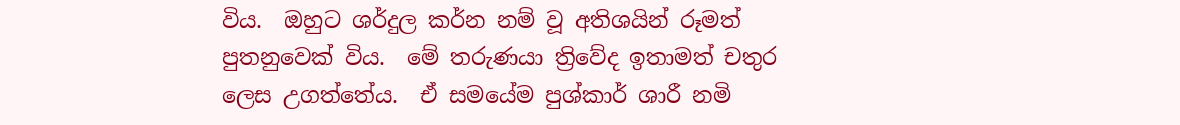විය.  ඔහුට ශර්දුල කර්න නම් වූ අතිශයින් රූමත් පුතනුවෙක් විය.  මේ තරුණයා ත්‍රිවේද ඉතාමත් චතුර ලෙස උගත්තේය.  ඒ සමයේම පුශ්කාර් ශාරී නමි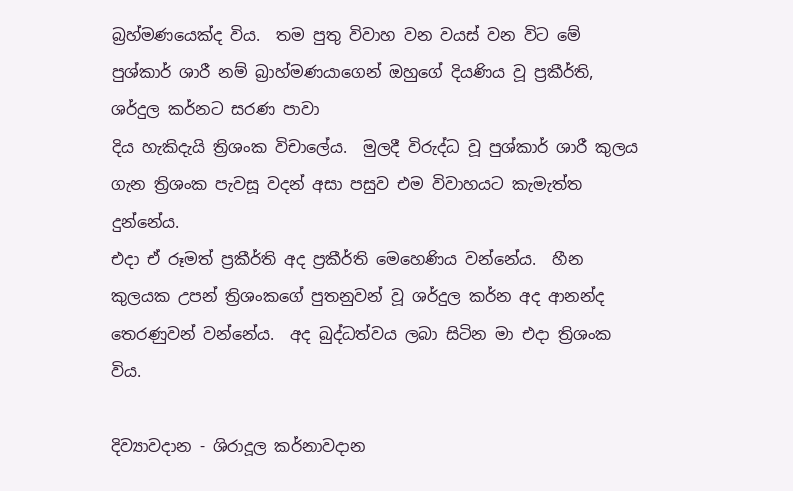බ්‍රහ්මණයෙක්ද විය.  තම පුතු විවාහ වන වයස් වන විට මේ පුශ්කාර් ශාරී නම් බ්‍රාහ්මණයාගෙන් ඔහුගේ දියණිය වූ ප්‍රකීර්ති, ශර්දුල කර්නට සරණ පාවා
දිය හැකිදැයි ත්‍රිශංක විචාලේය.  මුලදී විරුද්ධ වූ පුශ්කාර් ශාරී කුලය ගැන ත්‍රිශංක පැවසූ වදන් අසා පසුව එම විවාහයට කැමැත්ත දුන්නේය.
එදා ඒ රූමත් ප්‍රකීර්ති අද ප්‍රකීර්ති මෙහෙණිය වන්නේය.  හීන කුලයක උපන් ත්‍රිශංකගේ පුතනුවන් වූ ශර්දුල කර්න අද ආනන්ද තෙරණුවන් වන්නේය.  අද බුද්ධත්වය ලබා සිටින මා එදා ත්‍රිශංක විය.

දිව්‍යාවදාන - ශිරාදූල කර්නාවදාන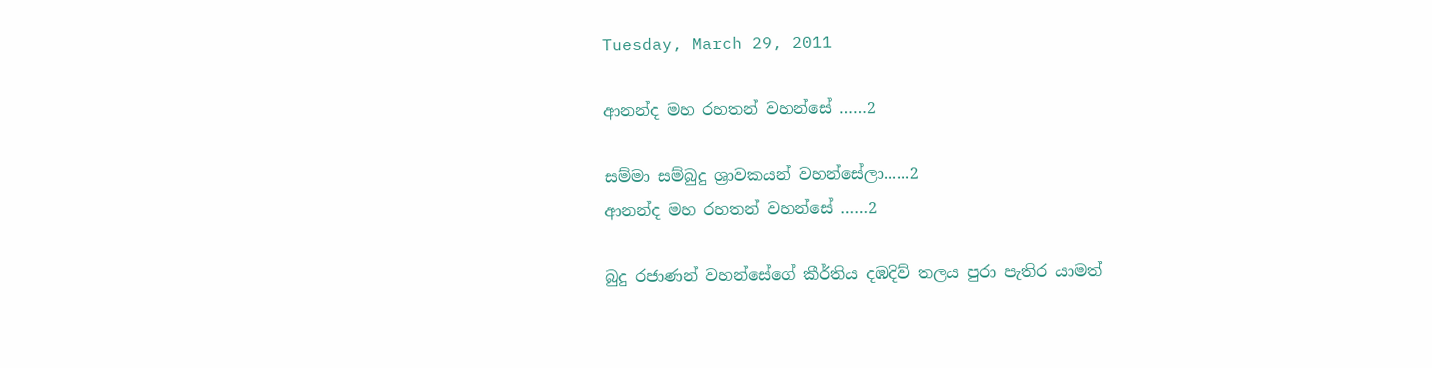Tuesday, March 29, 2011

ආනන්ද මහ රහතන් වහන්සේ ……2

සම්මා සම්බුදු ශ්‍රාවකයන් වහන්සේලා......2
ආනන්ද මහ රහතන් වහන්සේ ……2

බුදු රජාණන් වහන්සේගේ කීර්තිය දඹදිව් තලය පුරා පැතිර යාමත්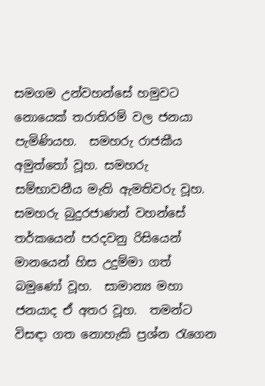සමගම උන්වහන්සේ හමුවට නොයෙක් තරාතිරම් වල ජනයා පැමිණියහ.  සමහරු රාජකීය අමුත්තෝ වූහ. සමහරු සම්භාවනීය මැති ඇමතිවරු වූහ.  සමහරු බුදුරජාණන් වහන්සේ තර්කයෙන් පරදවනු රිසියෙන් මානයෙන් හිස උදුම්මා ගත් බමුණෝ වූහ.  සාමාන්‍ය මහා ජනයාද ඒ අතර වූහ.  තමන්ට විසඳා ගත නොහැකි ප්‍රශ්න රැගෙන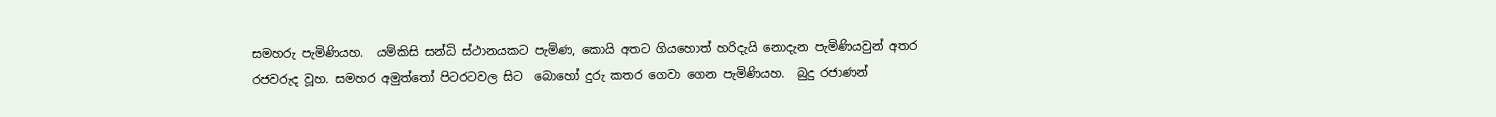සමහරු පැමිණියහ.  යම්කිසි සන්ධි ස්ථානයකට පැමිණ, කොයි අතට ගියහොත් හරිදැයි නොදැන පැමිණියවුන් අතර රජවරුද වූහ. සමහර අමුත්තෝ පිටරටවල සිට  බොහෝ දුරු කතර ගෙවා ගෙන පැමිණියහ.  බුදු රජාණන්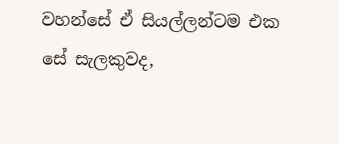වහන්සේ ඒ සියල්ලන්ටම එක සේ සැලකුවද,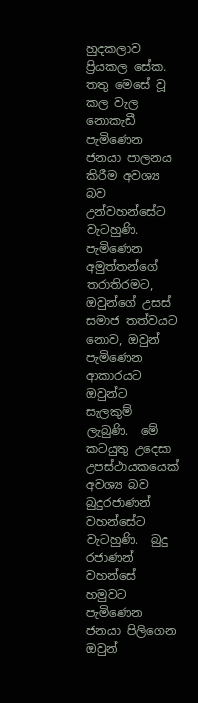හුදකලාව ප්‍රියකල සේක.  තතු මෙසේ වූ කල වැල නොකැඩී පැමිණෙන ජනයා පාලනය කිරීම අවශ්‍ය බව උන්වහන්සේට වැටහුණි.  පැමිණෙන අමුත්තන්ගේ තරාතිරමට, ඔවුන්ගේ උසස් සමාජ තත්වයට නොව, ඔවුන් පැමිණෙන ආකාරයට ඔවුන්ට සැලකුම් ලැබුණි.  මේ කටයුතු උදෙසා උපස්ථායකයෙක් අවශ්‍ය බව බුදුරජාණන් වහන්සේට වැටහුණි.  බුදු රජාණන් වහන්සේ හමුවට පැමිණෙන ජනයා පිලිගෙන ඔවුන්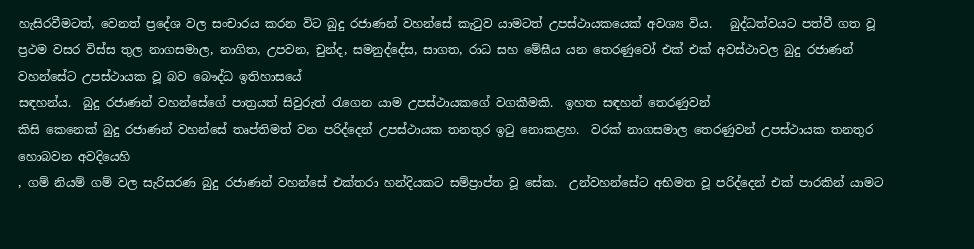හැසිරවීමටත්, වෙනත් ප්‍රදේශ වල සංචාරය කරන විට බුදු රජාණන් වහන්සේ කැටුව යාමටත් උපස්ථායකයෙක් අවශ්‍ය විය.   බුද්ධත්වයට පත්වී ගත වූ ප්‍රථම වසර විස්ස තුල නාගසමාල, නාගිත, උපවන, චුන්ද, සමනුද්දේස, සාගත, රාධ සහ මේඝීය යන තෙරණුවෝ එක් එක් අවස්ථාවල බුදු රජාණන් වහන්සේට උපස්ථායක වූ බව බෞද්ධ ඉතිහාසයේ
සඳහන්ය.  බුදු රජාණන් වහන්සේගේ පාත්‍රයත් සිවුරුත් රැගෙන යාම උපස්ථායකගේ වගකීමකි.  ඉහත සඳහන් තෙරණුවන්
කිසි කෙනෙක් බුදු රජාණන් වහන්සේ තෘප්තිමත් වන පරිද්දෙන් උපස්ථායක තනතුර ඉටු නොකළහ.  වරක් නාගසමාල තෙරණුවන් උපස්ථායක තනතුර හොබවන අවදියෙහි
, ගම් නියම් ගම් වල සැරිසරණ බුදු රජාණන් වහන්සේ එක්තරා හන්දියකට සම්ප්‍රාප්ත වූ සේක.  උන්වහන්සේට අභිමත වූ පරිද්දෙන් එක් පාරකින් යාමට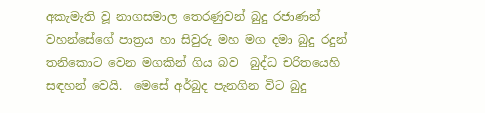අකැමැති වූ නාගසමාල තෙරණුවන් බුදු රජාණන් වහන්සේගේ පාත්‍රය හා සිවුරු මහ මග දමා බුදු රදුන් තනිකොට වෙන මගකින් ගිය බව  බුද්ධ චරිතයෙහි සඳහන් වෙයි.  මෙසේ අර්බුද පැනගින විට බුදු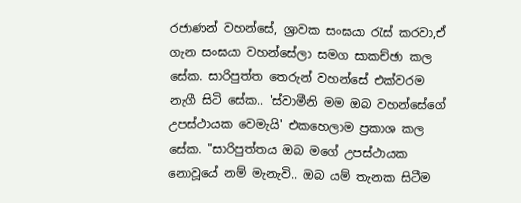රජාණන් වහන්සේ, ශ්‍රාවක සංඝයා රැස් කරවා,ඒ ගැන සංඝයා වහන්සේලා සමග සාකච්ඡා කල සේක. සාරිපුත්ත තෙරුන් වහන්සේ එක්වරම නැගී සිටි සේක.. 'ස්වාමීනි මම ඔබ වහන්සේගේ උපස්ථායක වෙමැයි' එකහෙලාම ප්‍රකාශ කල සේක. "සාරිපුත්තය ඔබ මගේ උපස්ථායක නොවූයේ නම් මැනැවි.. ඔබ යම් තැනක සිටීම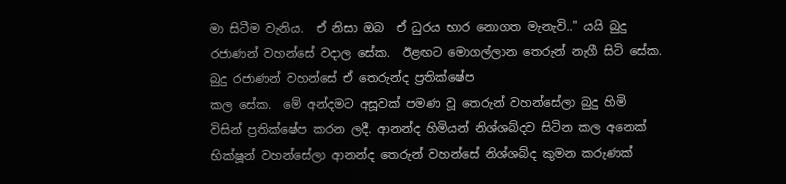මා සිටීම වැනිය.  ඒ නිසා ඔබ  ඒ ධුරය භාර නොගත මැනැවි.." යයි බුදු රජාණන් වහන්සේ වදාල සේක.  ඊළඟට මොගල්ලාන තෙරුන් නැගී සිටි සේක.  බුදු රජාණන් වහන්සේ ඒ තෙරුන්ද ප්‍රතික්ෂේප
කල සේක.  මේ අන්දමට අසූවක් පමණ වූ තෙරුන් වහන්සේලා බුදු හිමි
විසින් ප්‍රතික්ෂේප කරන ලදී. ආනන්ද හිමියන් නිශ්ශබ්දව සිටින කල අනෙක් භික්ෂූන් වහන්සේලා ආනන්ද තෙරුන් වහන්සේ නිශ්ශබ්ද කුමන කරුණක්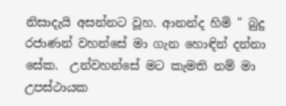නිසාදැයි අසන්නට වූහ. ආනන්ද හිමි " බුදු රජාණන් වහන්සේ මා ගැන හොඳින් දන්නා සේක.  උන්වහන්සේ මට කැමති නම් මා උපස්ථායක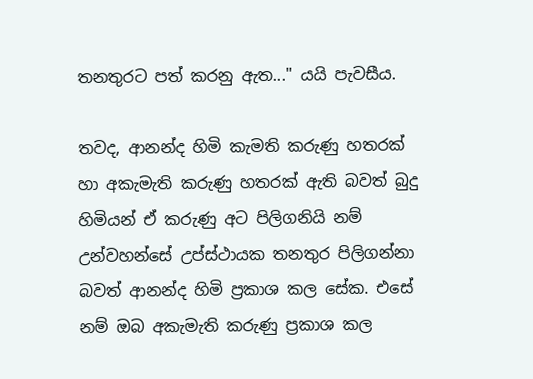තනතුරට පත් කරනු ඇත..." යයි පැවසීය.

තවද, ආනන්ද හිමි කැමති කරුණු හතරක් හා අකැමැති කරුණු හතරක් ඇති බවත් බුදු හිමියන් ඒ කරුණු අට පිලිගනියි නම් උන්වහන්සේ උප්ස්ථායක තනතුර පිලිගන්නා බවත් ආනන්ද හිමි ප්‍රකාශ කල සේක. එසේ නම් ඔබ අකැමැති කරුණු ප්‍රකාශ කල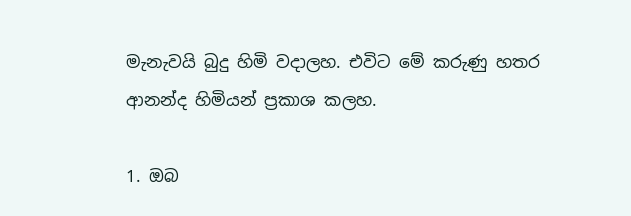මැනැවයි බුදු හිමි වදාලහ. එවිට මේ කරුණු හතර ආනන්ද හිමියන් ප්‍රකාශ කලහ.

1. ඔබ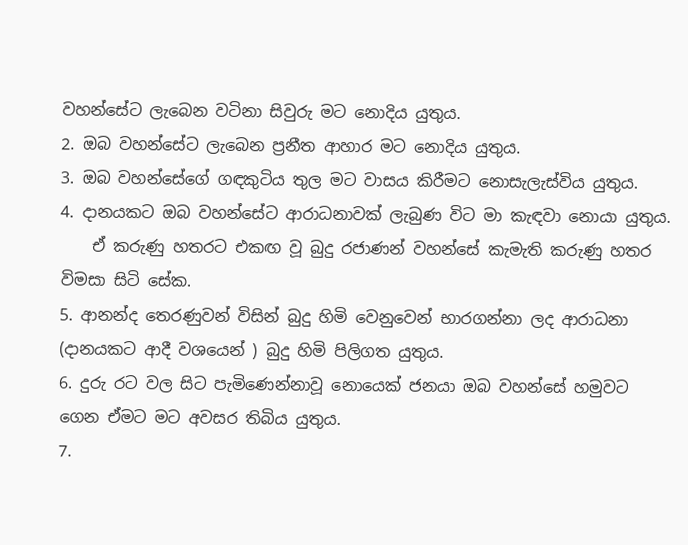වහන්සේට ලැබෙන වටිනා සිවුරු මට නොදිය යුතුය.
2. ඔබ වහන්සේට ලැබෙන ප්‍රනීත ආහාර මට නොදිය යුතුය.
3. ඔබ වහන්සේගේ ගඳකුටිය තුල මට වාසය කිරීමට නොසැලැස්විය යුතුය.
4. දානයකට ඔබ වහන්සේට ආරාධනාවක් ලැබුණ විට මා කැඳවා නොයා යුතුය.
    ඒ කරුණු හතරට එකඟ වූ බුදු රජාණන් වහන්සේ කැමැති කරුණු හතර විමසා සිටි සේක.
5. ආනන්ද තෙරණුවන් විසින් බුදු හිමි වෙනුවෙන් භාරගන්නා ලද ආරාධනා (දානයකට ආදී වශයෙන් ) බුදු හිමි පිලිගත යුතුය.
6. දුරු රට වල සිට පැමිණෙන්නාවූ නොයෙක් ජනයා ඔබ වහන්සේ හමුවට ගෙන ඒමට මට අවසර තිබිය යුතුය.
7.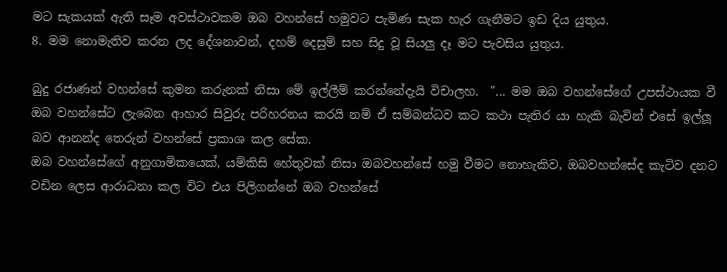මට සැකයක් ඇති සෑම අවස්ථාවකම ඔබ වහන්සේ හමුවට පැමිණ සැක හැර ගැනීමට ඉඩ දිය යුතුය.
8. මම නොමැතිව කරන ලද දේශනාවන්, දහම් දෙසුම් සහ සිදු වූ සියලු දෑ මට පැවසිය යුතුය.

බුදු රජාණන් වහන්සේ කුමන කරුනක් නිසා මේ ඉල්ලීම් කරන්නේදැයි විචාලහ.  "... මම ඔබ වහන්සේගේ උපස්ථායක වී ඔබ වහන්සේට ලැබෙන ආහාර සිවුරු පරිහරනය කරයි නම් ඒ සම්බන්ධව කට කථා පැතිර යා හැකි බැවින් එසේ ඉල්ලූ බව ආනන්ද තෙරුන් වහන්සේ ප්‍රකාශ කල සේක.
ඔබ වහන්සේගේ අනුගාමිකයෙක්, යම්කිසි හේතුවක් නිසා ඔබවහන්සේ හමු වීමට නොහැකිව, ඔබවහන්සේද කැටිව දනට වඩින ලෙස ආරාධනා කල විට එය පිලිගන්නේ ඔබ වහන්සේ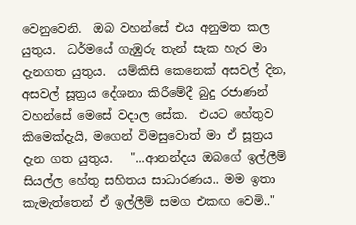වෙනුවෙනි.  ඔබ වහන්සේ එය අනුමත කල යුතුය.  ධර්මයේ ගැඹුරු තැන් සැක හැර මා දැනගත යුතුය.  යම්කිසි කෙනෙක් අසවල් දින, අසවල් සූත්‍රය දේශනා කිරීමේදී බුදු රජාණන් වහන්සේ මෙසේ වදාල සේක.  එයට හේතුව කිමෙක්දැයි, මගෙන් විමසුවොත් මා ඒ සූත්‍රය දැන ගත යුතුය.   "...ආනන්දය ඔබගේ ඉල්ලීම් සියල්ල හේතු සහිතය සාධාරණය.. මම ඉතා කැමැත්තෙන් ඒ ඉල්ලීම් සමග එකඟ වෙමි.."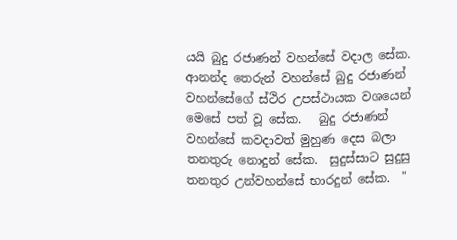යයි බුදු රජාණන් වහන්සේ වදාල සේක.  ආනන්ද තෙරුන් වහන්සේ බුදු රජාණන් වහන්සේගේ ස්ථිර උපස්ථායක වශයෙන් මෙසේ පත් වූ සේක.   බුදු රජාණන් වහන්සේ කවදාවත් මුහුණ දෙස බලා තනතුරු නොදුන් සේක.  සුදුස්සාට සුදුසු තනතුර උන්වහන්සේ භාරදුන් සේක.  "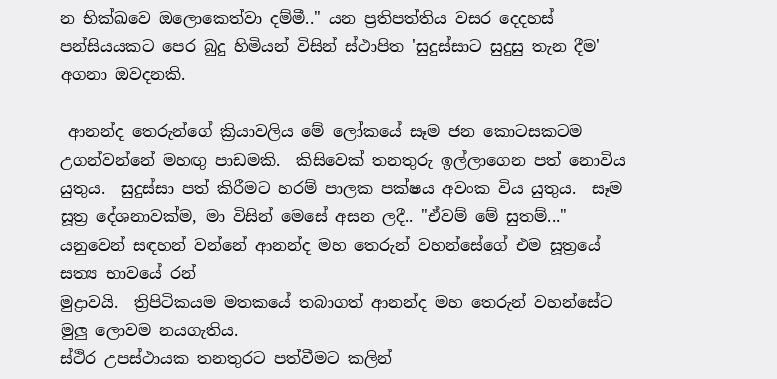න භික්ඛවෙ ඔලොකෙත්වා දම්මී.." යන ප්‍රතිපත්තිය වසර දෙදහස් පන්සියයකට පෙර බුදු හිමියන් විසින් ස්ථාපිත 'සුදුස්සාට සුදුසු තැන දීම' අගනා ඔවදනකි.

 ආනන්ද තෙරුන්ගේ ක්‍රියාවලිය මේ ලෝකයේ සෑම ජන කොටසකටම උගන්වන්නේ මහඟු පාඩමකි.  කිසිවෙක් තනතුරු ඉල්ලාගෙන පත් නොවිය යුතුය.  සුදුස්සා පත් කිරීමට හරම් පාලක පක්ෂය අවංක විය යුතුය.  සෑම සූත්‍ර දේශනාවක්ම, මා විසින් මෙසේ අසන ලදී.. "ඒවම් මේ සුතම්..." යනුවෙන් සඳහන් වන්නේ ආනන්ද මහ තෙරුන් වහන්සේගේ එම සූත්‍රයේ සත්‍ය භාවයේ රන්
මුද්‍රාවයි.  ත්‍රිපිටිකයම මතකයේ තබාගත් ආනන්ද මහ තෙරුන් වහන්සේට මුලු ලොවම නයගැතිය.
ස්ථිර උපස්ථායක තනතුරට පත්වීමට කලින්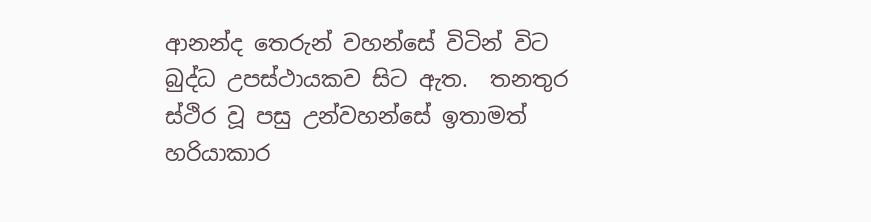ආනන්ද තෙරුන් වහන්සේ විටින් විට බුද්ධ උපස්ථායකව සිට ඇත.  තනතුර ස්ථිර වූ පසු උන්වහන්සේ ඉතාමත් හරියාකාර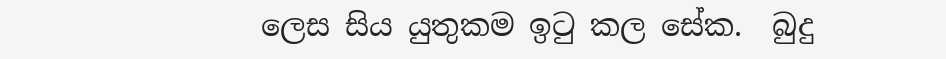ලෙස සිය යුතුකම ඉටු කල සේක.  බුදු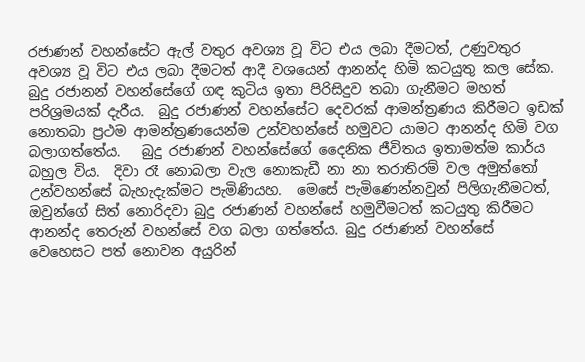රජාණන් වහන්සේට ඇල් වතුර අවශ්‍ය වූ විට එය ලබා දීමටත්, උණුවතුර අවශ්‍ය වූ විට එය ලබා දීමටත් ආදී වශයෙන් ආනන්ද හිමි කටයුතු කල සේක.  බුදු රජානන් වහන්සේගේ ගඳ කුටිය ඉතා පිරිසිදුව තබා ගැනීමට මහත් පරිශ්‍රමයක් දැරීය.  බුදු රජාණන් වහන්සේට දෙවරක් ආමන්ත්‍රණය කිරීමට ඉඩක් නොතබා ප්‍රථම ආමන්ත්‍රණයෙන්ම උන්වහන්සේ හමුවට යාමට ආනන්ද හිමි වග බලාගත්තේය.   බුදු රජාණන් වහන්සේගේ දෛනික ජීවිතය ඉතාමත්ම කාර්ය බහුල විය.  දිවා රෑ නොබලා වැල නොකැඩී නා නා තරාතිරම් වල අමුත්තෝ උන්වහන්සේ බැහැදැක්මට පැමිණියහ.  මෙසේ පැමිණෙන්නවුන් පිලිගැනීමටත්, ඔවුන්ගේ සිත් නොරිදවා බුදු රජාණන් වහන්සේ හමුවීමටත් කටයුතු කිරීමට ආනන්ද තෙරුන් වහන්සේ වග බලා ගත්තේය. බුදු රජාණන් වහන්සේ වෙහෙසට පත් නොවන අයුරින්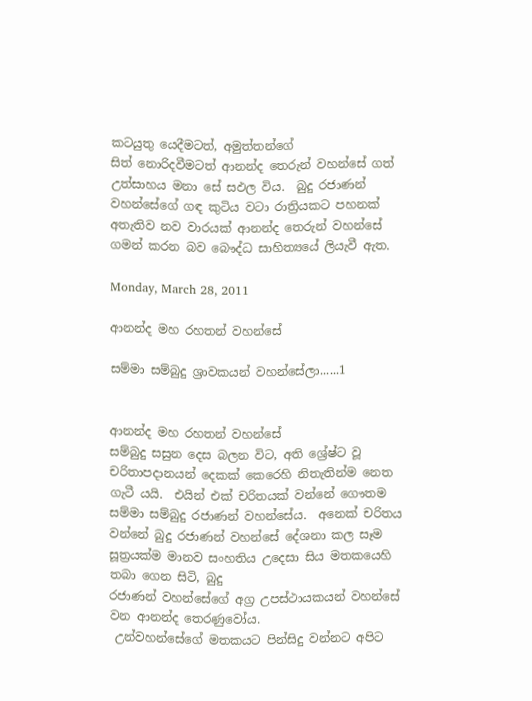කටයුතු යෙදීමටත්, අමුත්තන්ගේ
සිත් නොරිදවීමටත් ආනන්ද තෙරුන් වහන්සේ ගත් උත්සාහය මනා සේ සඵල විය.  බුදු රජාණන් වහන්සේගේ ගඳ කුටිය වටා රාත්‍රියකට පහනක් අතැතිව නව වාරයක් ආනන්ද තෙරුන් වහන්සේ ගමන් කරන බව බෞද්ධ සාහිත්‍යයේ ලියැවී ඇත.

Monday, March 28, 2011

ආනන්ද මහ රහතන් වහන්සේ

සම්මා සම්බුදු ශ්‍රාවකයන් වහන්සේලා......1


ආනන්ද මහ රහතන් වහන්සේ
සම්බුදු සසුන දෙස බලන විට, අති ශ්‍රේෂ්ට වූ චරිතාපදානයන් දෙකක් කෙරෙහි නිතැතින්ම නෙත ගැටී යයි.  එයින් එක් චරිතයක් වන්නේ ගෞතම සම්මා සම්බුදු රජාණන් වහන්සේය.  අනෙක් චරිතය වන්නේ බුදු රජාණන් වහන්සේ දේශනා කල සෑම සූත්‍රයක්ම මානව සංහතිය උදෙසා සිය මතකයෙහි තබා ගෙන සිටි, බුදු
රජාණන් වහන්සේගේ අග්‍ර උපස්ථායකයන් වහන්සේ වන ආනන්ද තෙරණුවෝය.
 උන්වහන්සේගේ මතකයට පින්සිදු වන්නට අපිට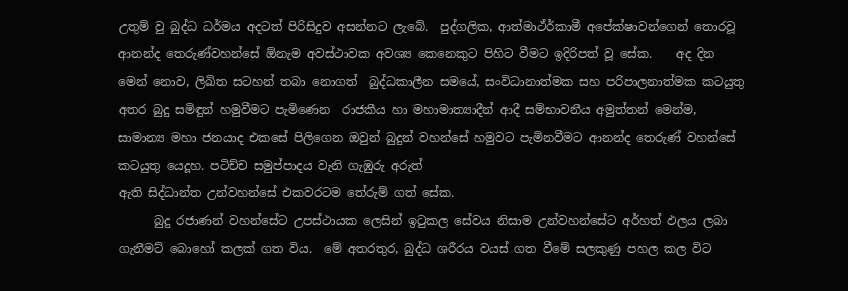උතුම් වු බුද්ධ ධර්මය අදටත් පිරිසිදුව අසන්නට ලැබේ.  පුද්ගලික, ආත්මාථ්ර්‍කාමී අපේක්ෂාවන්ගෙන් තොරවූ ආනන්ද තෙරුණ්වහන්සේ ඕනැම අවස්ථාවක අවශ්‍ය කෙනෙකුට පිහිට වීමට ඉදිරිපත් වූ සේක.    අද දින මෙන් නොව, ලිඛිත සටහන් තබා නොගත්  බුද්ධකාලීන සමයේ, සංවිධානාත්මක සහ පරිපාලනාත්මක කටයුතු අතර බුදු සමිඳුන් හමුවීමට පැමිණෙන  රාජකීය හා මහාමාත්‍යාදීන් ආදී සම්භාවනීය අමුත්තන් මෙන්ම, සාමාන්‍ය මහා ජනයාද එකසේ පිලිගෙන ඔවුන් බුදුන් වහන්සේ හමුවට පැමිනවීමට ආනන්ද තෙරුණ් වහන්සේ  කටයුතු යෙදූහ. පටිච්ච සමුප්පාදය වැනි ගැඹුරු අරුත්
ඇති සිද්ධාන්ත උන්වහන්සේ එකවරටම තේරුම් ගත් සේක.
      බුදු රජාණන් වහන්සේට උපස්ථායක ලෙසින් ඉටුකල සේවය නිසාම උන්වහන්සේට අර්හත් ඵලය ලබා ගැනීමට් බොහෝ කලක් ගත විය.  මේ අතරතුර, බුද්ධ ශරීරය වයස් ගත වීමේ සලකුණු පහල කල විට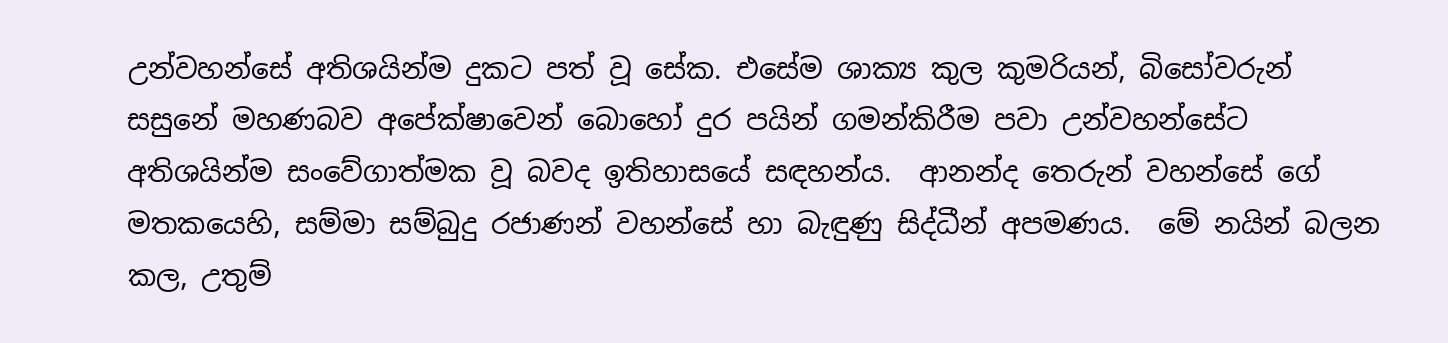උන්වහන්සේ අතිශයින්ම දුකට පත් වූ සේක. එසේම ශාක්‍ය කුල කුමරියන්, බිසෝවරුන් සසුනේ මහණබව අපේක්ෂාවෙන් බොහෝ දුර පයින් ගමන්කිරීම පවා උන්වහන්සේට අතිශයින්ම සංවේගාත්මක වූ බවද ඉතිහාසයේ සඳහන්ය.  ආනන්ද තෙරුන් වහන්සේ ගේ මතකයෙහි, සම්මා සම්බුදු රජාණන් වහන්සේ හා බැඳුණු සිද්ධීන් අපමණය.  මේ නයින් බලන කල, උතුම්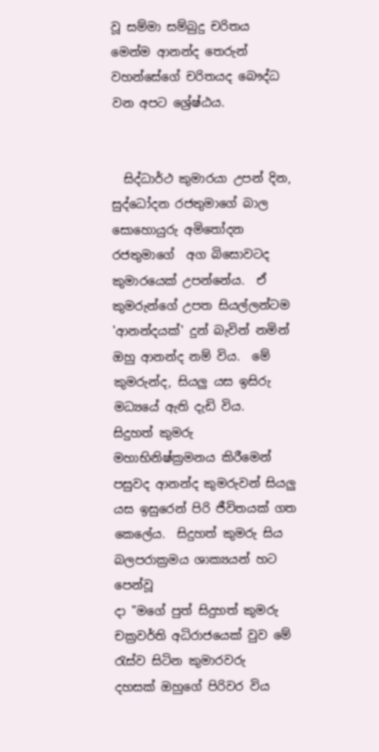වූ සම්මා සම්බුදු චරිතය මෙන්ම ආනන්ද තෙරුන් වහන්සේගේ චරිතයද බෞද්ධ වන අපට ශ්‍රේෂ්ඨය.


  සිද්ධාර්ථ කුමාරයා උපන් දින, සුද්ධෝදන රජතුමාගේ බාල සොහොයුරු අමිතෝදන රජතුමාගේ  අග බිසොවටද කුමාරයෙක් උපන්නේය.  ඒ කුමරුන්ගේ උපත සියල්ලන්ටම 'ආනන්දයක්' දුන් බැවින් නමින් ඔහු ආනන්ද නම් විය.  මේ කුමරුන්ද, සියලු යස ඉසිරු මධ්‍යයේ ඇති දැඩි විය.   සිදුහත් කුමරු මහාභිනිෂ්ක්‍රමනය කිරීමෙන් පසුවද ආනන්ද කුමරුවන් සියලු යස ඉසුරෙන් පිරි ජීවිතයක් ගත කෙලේය.  සිදුහත් කුමරු සිය බලපරාක්‍රමය ශාක්‍යයන් හට පෙන්වූ
දා "මගේ පුත් සිදුහත් කුමරු චක්‍රවර්ති අධිරාජයෙක් වුව මේ රැස්ව සිටින කුමාරවරු
දහසක් ඔහුගේ පිරිවර විය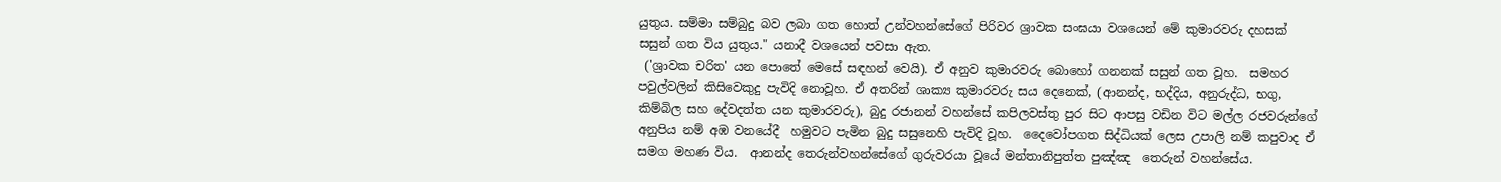යුතුය. සම්මා සම්බුදු බව ලබා ගත හොත් උන්වහන්සේගේ පිරිවර ශ්‍රාවක සංඝයා වශයෙන් මේ කුමාරවරු දහසක් සසුන් ගත විය යුතුය." යනාදී වශයෙන් පවසා ඇත.
 ('ශ්‍රාවක චරිත' යන පොතේ මෙසේ සඳහන් වෙයි). ඒ අනුව කුමාරවරු බොහෝ ගනනක් සසුන් ගත වූහ.  සමහර පවුල්වලින් කිසිවෙකුදු පැවිදි නොවූහ. ඒ අතරින් ශාක්‍ය කුමාරවරු සය දෙනෙක්, (ආනන්ද, භද්දිය, අනුරුද්ධ, භගු, කිම්බිල සහ දේවදත්ත යන කුමාරවරු), බුදු රජානන් වහන්සේ කපිලවස්තු පුර සිට ආපසු වඩින විට මල්ල රජවරුන්ගේ අනුපිය නම් අඹ වනයේදී  හමුවට පැමින බුදු සසුනෙහි පැවිදි වූහ.  දෛවෝපගත සිද්ධියක් ලෙස උපාලි නම් කපුවාද ඒ සමග මහණ විය.  ආනන්ද තෙරුන්වහන්සේගේ ගුරුවරයා වූයේ මන්තානිපුත්ත පුඤ්ඤ  තෙරුන් වහන්සේය.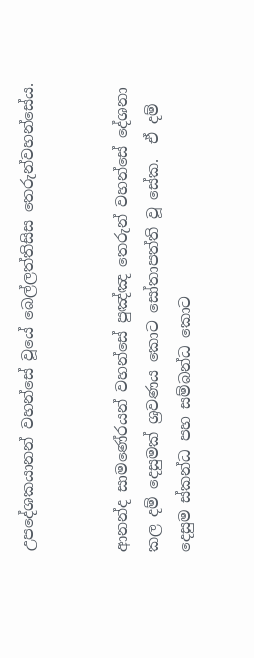උපදේශකයානන් වහන්සේ වූයේ බෙල්ලත්තිසිස තෙරුන්වහන්සේය.


ආනන්ද සාමණේරයන් වහන්සේ පුඤ්ඤ තෙරුන් වහන්සේ දේශනා කල දම් දෙසුමක් ශ්‍රවණය කොට සෝතාපත්ති වූ සේක.  ඒ දම් දෙසුම ස්කන්ධ පහ සම්බන්ධ කොට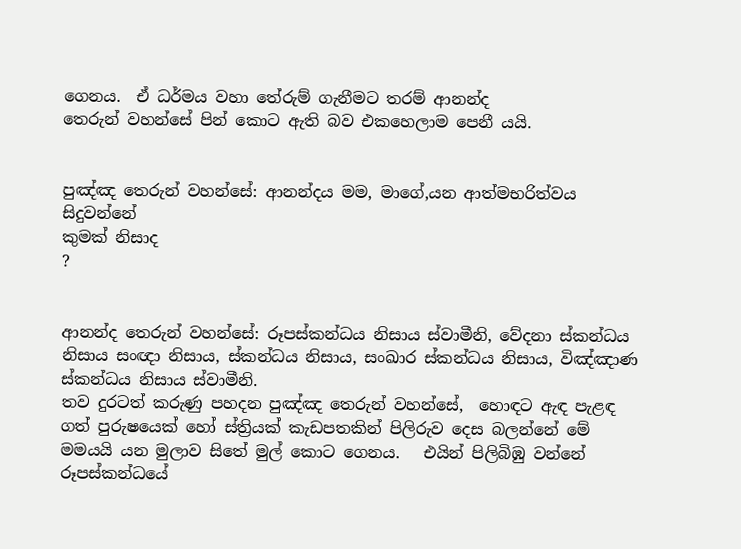ගෙනය.  ඒ ධර්මය වහා තේරුම් ගැනීමට තරම් ආනන්ද
තෙරුන් වහන්සේ පින් කොට ඇති බව එකහෙලාම පෙනී යයි.


පුඤ්ඤ තෙරුන් වහන්සේ: ආනන්දය මම, මාගේ,යන ආත්මභරිත්වය සිදුවන්නේ
කුමක් නිසාද
?


ආනන්ද තෙරුන් වහන්සේ: රූපස්කන්ධය නිසාය ස්වාමීනි, වේදනා ස්කන්ධය නිසාය සංඥා නිසාය, ස්කන්ධය නිසාය, සංඛාර ස්කන්ධය නිසාය, විඤ්ඤාණ
ස්කන්ධය නිසාය ස්වාමීනි.
තව දුරටත් කරුණු පහදන පුඤ්ඤ තෙරුන් වහන්සේ,  හොඳට ඇඳ පැළඳ ගත් පුරුෂයෙක් හෝ ස්ත්‍රියක් කැඩපතකින් පිලිරුව දෙස බලන්නේ මේ මමයයි යන මුලාව සිතේ මුල් කොට ගෙනය.   එයින් පිලිබිඹු වන්නේ රූපස්කන්ධයේ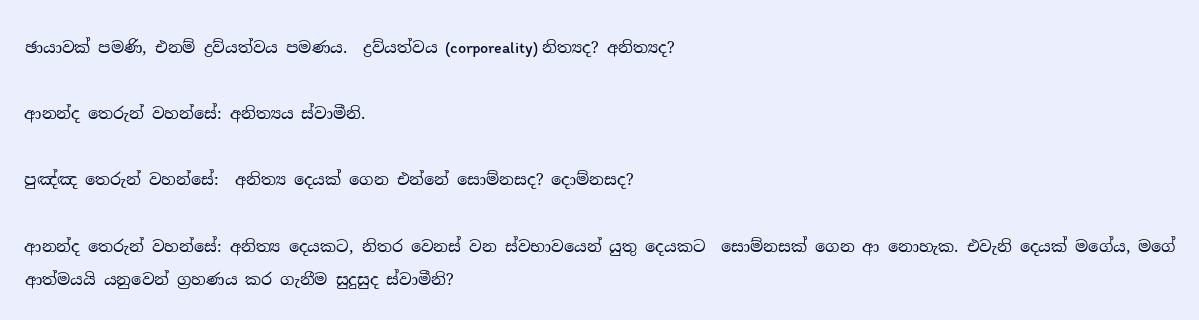ඡායාවක් පමණි, එනම් ද්‍රව්යත්වය පමණය.  ද්‍රව්යත්වය (corporeality) නිත්‍යද? අනිත්‍යද?

ආනන්ද තෙරුන් වහන්සේ: අනිත්‍යය ස්වාමීනි.

පුඤ්ඤ තෙරුන් වහන්සේ:  අනිත්‍ය දෙයක් ගෙන එන්නේ සොම්නසද? දොම්නසද?

ආනන්ද තෙරුන් වහන්සේ: අනිත්‍ය දෙයකට, නිතර වෙනස් වන ස්වභාවයෙන් යුතු දෙයකට  සොම්නසක් ගෙන ආ නොහැක. එවැනි දෙයක් මගේය, මගේ ආත්මයයි යනුවෙන් ග්‍රහණය කර ගැනීම සුදුසුද ස්වාමීනි?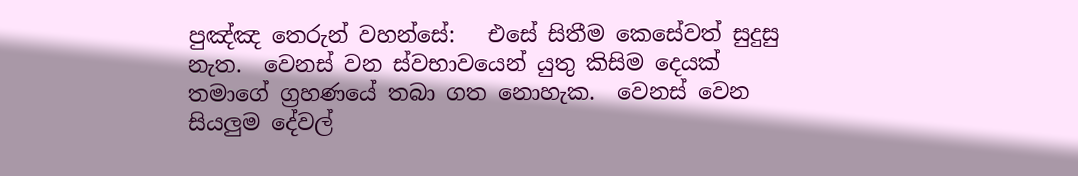පුඤ්ඤ තෙරුන් වහන්සේ:   එසේ සිතීම කෙසේවත් සුදුසු නැත.  වෙනස් වන ස්වභාවයෙන් යුතු කිසිම දෙයක් තමාගේ ග්‍රහණයේ තබා ගත නොහැක.  වෙනස් වෙන සියලුම දේවල්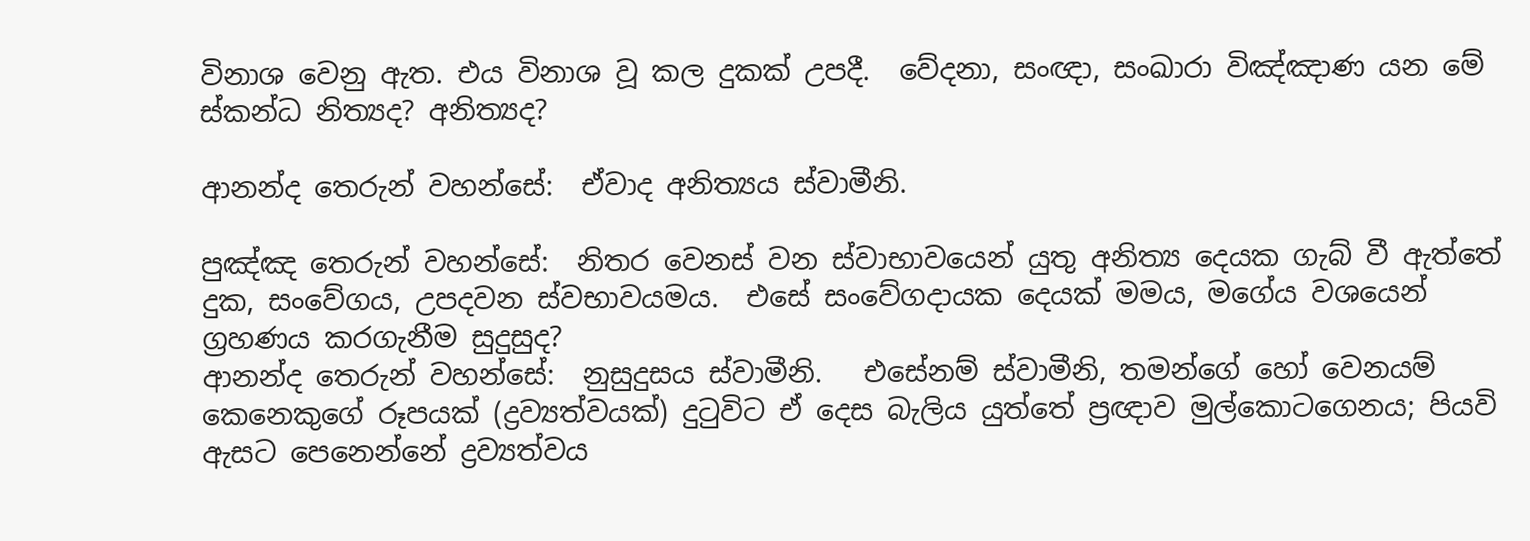විනාශ වෙනු ඇත. එය විනාශ වූ කල දුකක් උපදී.  වේදනා, සංඥා, සංඛාරා විඤ්ඤාණ යන මේ ස්කන්ධ නිත්‍යද? අනිත්‍යද?

ආනන්ද තෙරුන් වහන්සේ:  ඒවාද අනිත්‍යය ස්වාමීනි.

පුඤ්ඤ තෙරුන් වහන්සේ:  නිතර වෙනස් වන ස්වාභාවයෙන් යුතු අනිත්‍ය දෙයක ගැබ් වී ඇත්තේ දුක, සංවේගය, උපදවන ස්වභාවයමය.  එසේ සංවේගදායක දෙයක් මමය, මගේය වශයෙන් ග්‍රහණය කරගැනීම සුදුසුද?
ආනන්ද තෙරුන් වහන්සේ:  නුසුදුසය ස්වාමීනි.   එසේනම් ස්වාමීනි, තමන්ගේ හෝ වෙනයම් කෙනෙකුගේ රූපයක් (ද්‍රව්‍යත්වයක්) දුටුවිට ඒ දෙස බැලිය යුත්තේ ප්‍රඥාව මුල්කොටගෙනය; පියවි ඇසට පෙනෙන්නේ ද්‍රව්‍යත්වය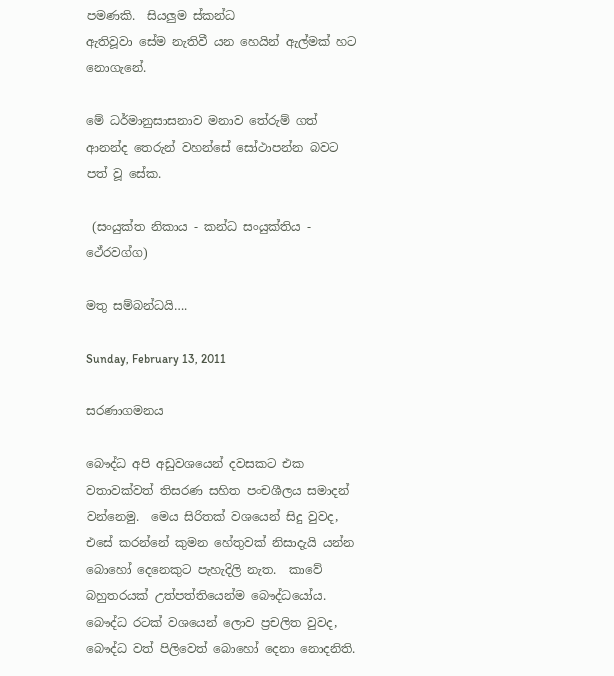පමණකි.  සියලුම ස්කන්ධ
ඇතිවූවා සේම නැතිවී යන හෙයින් ඇල්මක් හට නොගැනේ.

මේ ධර්මානුසාසනාව මනාව තේරුම් ගත් ආනන්ද තෙරුන් වහන්සේ සෝථාපන්න බවට පත් වූ සේක.

 (සංයුක්ත නිකාය - කන්ධ සංයුක්තිය - ථේරවග්ග)

මතු සම්බන්ධයි….

Sunday, February 13, 2011

සරණාගමනය

බෞද්ධ අපි අඩුවශයෙන් දවසකට එක වතාවක්වත් තිසරණ සහිත පංචශීලය සමාදන් වන්නෙමු.  මෙය සිරිතක් වශයෙන් සිදු වුවද, එසේ කරන්නේ කුමන හේතුවක් නිසාදැයි යන්න බොහෝ දෙනෙකුට පැහැදිලි නැත.  කාවේ බහුතරයක් උත්පත්තියෙන්ම බෞද්ධයෝය.  බෞද්ධ රටක් වශයෙන් ලොව ප්‍රචලිත වුවද, බෞද්ධ වත් පිලිවෙත් බොහෝ දෙනා නොදනිති.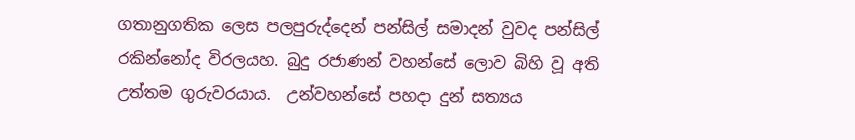ගතානුගතික ලෙස පලපුරුද්දෙන් පන්සිල් සමාදන් වුවද පන්සිල් රකින්නෝද විරලයහ. බුදු රජාණන් වහන්සේ ලොව බිහි වූ අති උත්තම ගුරුවරයාය.  උන්වහන්සේ පහදා දුන් සත්‍යය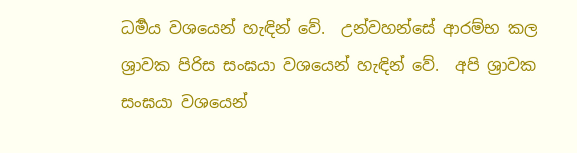ධර්‍මය වශයෙන් හැඳින් වේ.  උන්වහන්සේ ආරම්භ කල ශ්‍රාවක පිරිස සංඝයා වශයෙන් හැඳින් වේ.  අපි ශ්‍රාවක සංඝයා වශයෙන්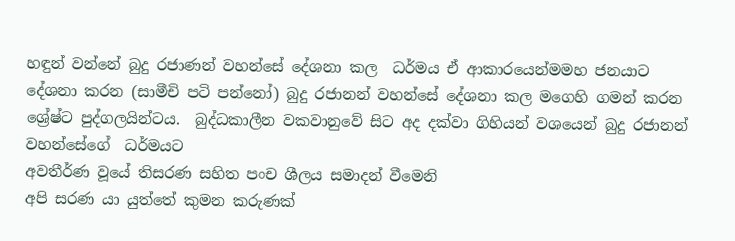හඳුන් වන්නේ බුදු රජාණන් වහන්සේ දේශනා කල  ධර්මය ඒ ආකාරයෙන්මමහ ජනයාට දේශනා කරන (සාමීචි පටි පන්නෝ) බුදු රජානන් වහන්සේ දේශනා කල මගෙහි ගමන් කරන ශ්‍රේෂ්ට පුද්ගලයින්ටය.  බුද්ධකාලීන වකවානුවේ සිට අද දක්වා ගිහියන් වශයෙන් බුදු රජානන් වහන්සේගේ  ධර්මයට
අවතීර්ණ වූයේ තිසරණ සහිත පංච ශීලය සමාදන් වීමෙනි
අපි සරණ යා යුත්තේ කුමන කරුණක්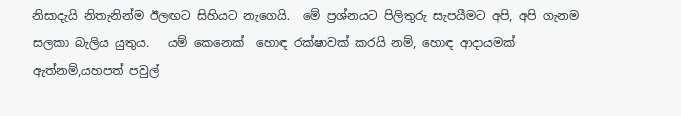නිසාදැයි නිතැනින්ම ඊලඟට සිහියට නැගෙයි.  මේ ප්‍රශ්නයට පිලිතුරු සැපයීමට අපි, අපි ගැනම සලකා බැලිය යුතුය.   යම් කෙනෙක්  හොඳ රක්ෂාවක් කරයි නම්, හොඳ ආදායමක් ඇත්නම්,යහපත් පවුල්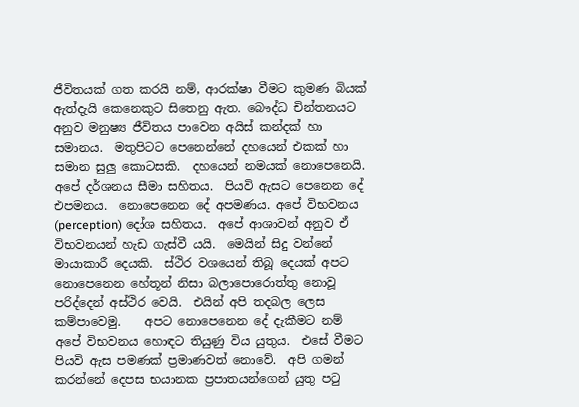ජීවිතයක් ගත කරයි නම්, ආරක්ෂා වීමට කුමණ බියක් ඇත්දැයි කෙනෙකුට සිතෙනු ඇත. බෞද්ධ චින්තනයට අනුව මනුෂ්‍ය ජීවිතය පාවෙන අයිස් කන්දක් හා සමානය.  මතුපිටට පෙනෙන්නේ දහයෙන් එකක් හා සමාන සුලු කොටසකි.  දහයෙන් නමයක් නොපෙනෙයි.  අපේ දර්ශනය සීමා සහිතය.  පියවි ඇසට පෙනෙන දේ එපමනය.  නොපෙනෙන දේ අපමණය. අපේ විභවනය (perception) දෝශ සහිතය.  අපේ ආශාවන් අනුව ඒ විභවනයන් හැඩ ගැස්වී යයි.  මෙයින් සිදු වන්නේ මායාකාරී දෙයකි.  ස්ථිර වශයෙන් තිබූ දෙයක් අපට නොපෙනෙන හේතූන් නිසා බලාපොරොත්තු නොවූ පරිද්දෙන් අස්ථිර වෙයි.  එයින් අපි තදබල ලෙස කම්පාවෙමු.    අපට නොපෙනෙන දේ දැකීමට නම් අපේ විභවනය හොඳට තියුණු විය යුතුය.  එසේ වීමට පියවි ඇස පමණක් ප්‍රමාණවත් නොවේ.  අපි ගමන් කරන්නේ දෙපස භයානක ප්‍රපාතයන්ගෙන් යුතු පටු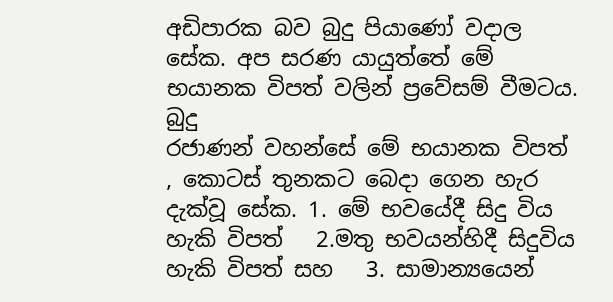අඩිපාරක බව බුදු පියාණෝ වදාල සේක. අප සරණ යායුත්තේ මේ භයානක විපත් වලින් ප්‍රවේසම් වීමටය.
බුදු
රජාණන් වහන්සේ මේ භයානක විපත්
, කොටස් තුනකට බෙදා ගෙන හැර දැක්වූ සේක. 1. මේ භවයේදී සිදු විය හැකි විපත්   2.මතු භවයන්හිදී සිදුවිය හැකි විපත් සහ   3. සාමාන්‍යයෙන්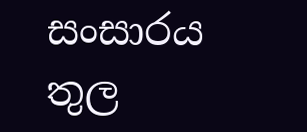සංසාරය තුල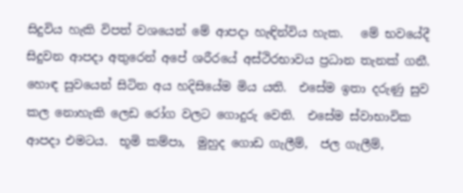සිදුවිය හැකි විපත් වශයෙන් මේ ආපදා හැඳින්විය හැක.   මේ භවයේදී සිදුවන ආපදා අතුරෙන් අපේ ශරීරයේ අස්ථිරභාවය ප්‍රධාන තැනක් ගනී.  හොඳ සුවයෙන් සිටින අය හදිසියේම මිය යති.  එසේම ඉතා දරුණු සුව කල නොහැකි ලෙඩ රෝග වලට ගොදුරු වෙති.  එසේම ස්වාභාවික ආපදා එමටය.  භූමි කම්පා,  මුහුද ගොඩ ගැලීම්,  ජල ගැලීම්,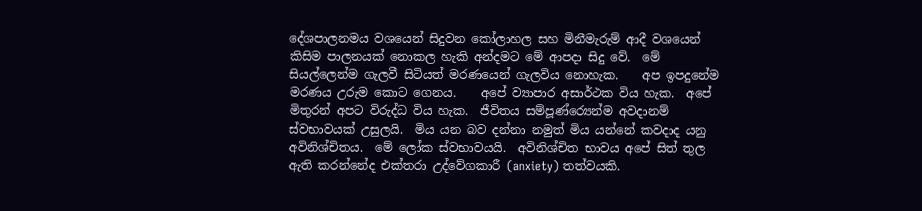දේශපාලනමය වශයෙන් සිදුවන කෝලාහල සහ මිනීමැරුම් ආදී වශයෙන් කිසිම පාලනයක් නොකල හැකි අන්දමට මේ ආපදා සිදු වේ.  මේ සියල්ලෙන්ම ගැලවී සිටියත් මරණයෙන් ගැලවිය නොහැක.    අප ඉපදුනේම මරණය උරුම කොට ගෙනය.    අපේ ව්‍යාපාර අසාර්ථක විය හැක.  අපේ මිතුරන් අපට විරුද්ධ විය හැක.  ජීවිතය සම්පූණ්ර්‍යෙන්ම අවදානම් ස්වභාවයක් උසුලයි.  මිය යන බව දන්නා නමුත් මිය යන්නේ කවදාද යනු අවිනිශ්චිතය.  මේ ලෝක ස්වභාවයයි.  අවිනිශ්චිත භාවය අපේ සිත් තුල ඇති කරන්නේද එක්තරා උද්වේගකාරී (anxiety) තත්වයකි.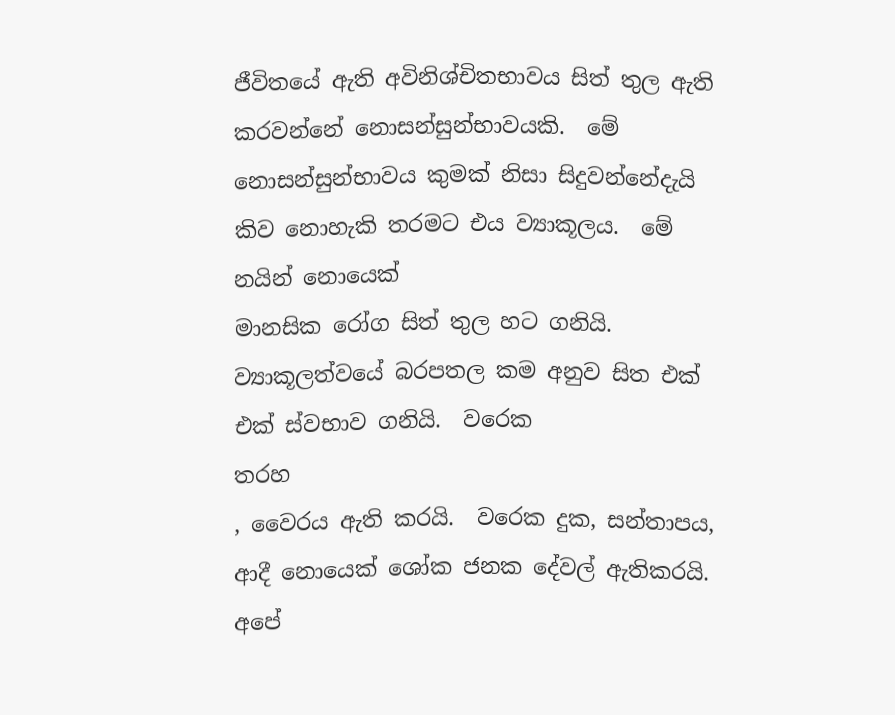ජීවිතයේ ඇති අවිනිශ්චිතභාවය සිත් තුල ඇති කරවන්නේ නොසන්සුන්භාවයකි.  මේ නොසන්සුන්භාවය කුමක් නිසා සිදුවන්නේදැයි කිව නොහැකි තරමට එය ව්‍යාකූලය.  මේ නයින් නොයෙක්
මානසික රෝග සිත් තුල හට ගනියි.  ව්‍යාකූලත්වයේ බරපතල කම අනුව සිත එක් එක් ස්වභාව ගනියි.  වරෙක
තරහ
, වෛරය ඇති කරයි.  වරෙක දුක, සන්තාපය, ආදී නොයෙක් ශෝක ජනක දේවල් ඇතිකරයි.  අපේ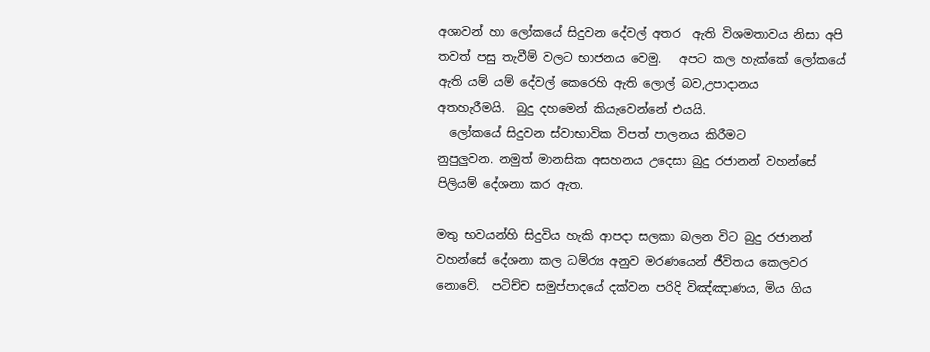අශාවන් හා ලෝකයේ සිදුවන දේවල් අතර  ඇති විශමතාවය නිසා අපි තවත් පසු තැවීම් වලට භාජනය වෙමු.   අපට කල හැක්කේ ලෝකයේ ඇති යම් යම් දේවල් කෙරෙහි ඇති ලොල් බව,උපාදානය
අතහැරීමයි.  බුදු දහමෙන් කියැවෙන්නේ එයයි.
  ලෝකයේ සිදුවන ස්වාභාවික විපත් පාලනය කිරීමට
නුපුලුවන. නමුත් මානසික අසහනය උදෙසා බුදු රජානන් වහන්සේ පිලියම් දේශනා කර ඇත.

මතු භවයන්හි සිදුවිය හැකි ආපදා සලකා බලන විට බුදු රජානන් වහන්සේ දේශනා කල ධම්ර්‍ය අනුව මරණයෙන් ජීවිතය කෙලවර නොවේ.  පටිච්ච සමුප්පාදයේ දක්වන පරිදි විඤ්ඤාණය, මිය ගිය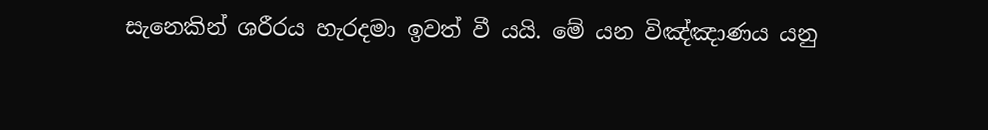සැනෙකින් ශරීරය හැරදමා ඉවත් වී යයි. මේ යන විඤ්ඤාණය යනු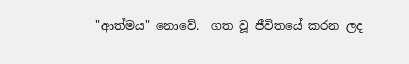"ආත්මය" නොවේ.  ගත වූ ජීවිතයේ කරන ලද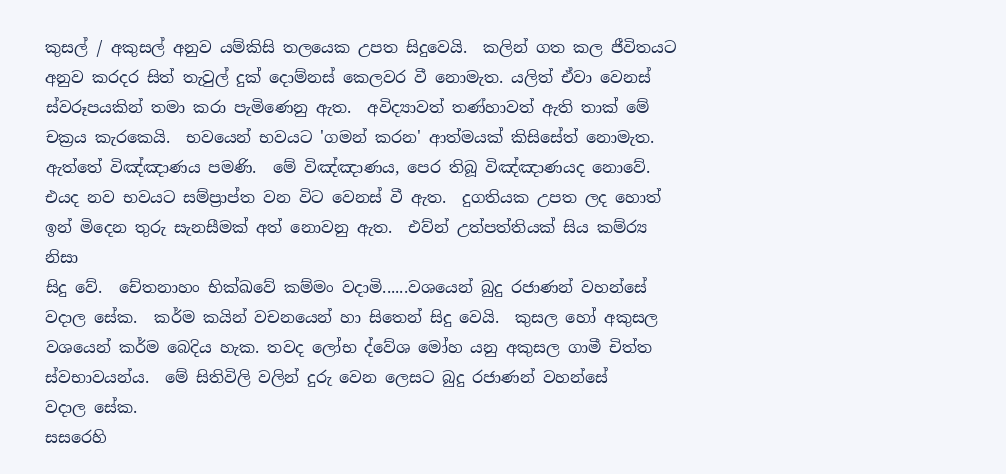කුසල් / අකුසල් අනුව යම්කිසි තලයෙක උපත සිදුවෙයි.  කලින් ගත කල ජීවිතයට අනුව කරදර සිත් තැවුල් දුක් දොම්නස් කෙලවර වී නොමැත. යලිත් ඒවා වෙනස් ස්වරූපයකින් තමා කරා පැමිණෙනු ඇත.  අවිද්‍යාවත් තණ්හාවත් ඇති තාක් මේ චක්‍රය කැරකෙයි.  භවයෙන් භවයට 'ගමන් කරන' ආත්මයක් කිසිසේත් නොමැත.  ඇත්තේ විඤ්ඤාණය පමණි.  මේ විඤ්ඤාණය, පෙර තිබූ විඤ්ඤාණයද නොවේ.  එයද නව භවයට සම්ප්‍රාප්ත වන විට වෙනස් වී ඇත.  දුගතියක උපත ලද හොත් ඉන් මිදෙන තුරු සැනසීමක් අත් නොවනු ඇත.  එව්න් උත්පත්තියක් සිය කම්ර්‍ය නිසා
සිදු වේ.  චේතනාහං භික්ඛවේ කම්මං වදාමි......වශයෙන් බුදු රජාණන් වහන්සේ වදාල සේක.  කර්ම කයින් වචනයෙන් හා සිතෙන් සිදු වෙයි.  කුසල හෝ අකුසල වශයෙන් කර්ම බෙදිය හැක. තවද ලෝභ ද්වේශ මෝහ යනු අකුසල ගාමී චිත්ත ස්වභාවයන්ය.  මේ සිතිවිලි වලින් දුරු වෙන ලෙසට බුදු රජාණන් වහන්සේ
වදාල සේක.
සසරෙහි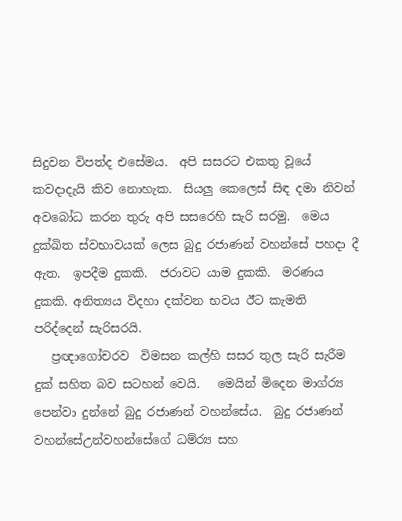සිදුවන විපත්ද එසේමය.  අපි සසරට එකතු වූයේ කවදාදැයි කිව නොහැක.  සියලු කෙලෙස් සිඳ දමා නිවන් අවබෝධ කරන තුරු අපි සසරෙහි සැරි සරමු.  මෙය දුක්ඛිත ස්වභාවයක් ලෙස බුදු රජාණන් වහන්සේ පහදා දී ඇත.  ඉපදීම දුකකි.  ජරාවට යාම දුකකි.  මරණය දුකකි. අනිත්‍යය විදහා දක්වන භවය ඊට කැමති
පරිද්දෙන් සැරිසරයි.
   ප්‍රඥාගෝචරව  විමසන කල්හි සසර තුල සැරි සැරීම දුක් සහිත බව සටහන් වෙයි.   මෙයින් මිදෙන මාග්ර්‍ය පෙන්වා දුන්නේ බුදු රජාණන් වහන්සේය.  බුදු රජාණන් වහන්සේඋන්වහන්සේගේ ධම්ර්‍ය සහ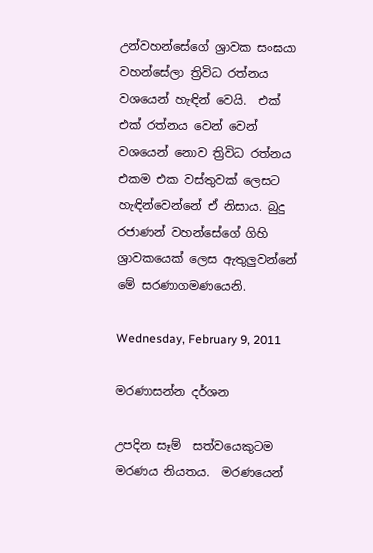උන්වහන්සේගේ ශ්‍රාවක සංඝයා වහන්සේලා ත්‍රිවිධ රත්නය වශයෙන් හැඳින් වෙයි.  එක් එක් රත්නය වෙන් වෙන් වශයෙන් නොව ත්‍රිවිධ රත්නය එකම එක වස්තුවක් ලෙසට හැඳින්වෙන්නේ ඒ නිසාය. බුදු රජාණන් වහන්සේගේ ගිහි ශ්‍රාවකයෙක් ලෙස ඇතුලුවන්නේ මේ සරණාගමණයෙනි.

Wednesday, February 9, 2011

මරණාසන්න දර්ශන

උපදින සෑම්  සත්වයෙකුටම මරණය නියතය.  මරණයෙන්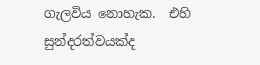ගැලවිය නොහැක.  එහි සුන්දරත්වයක්ද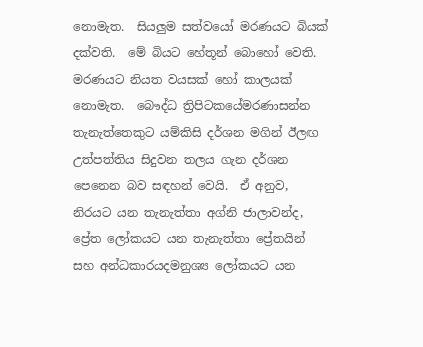නොමැත.  සියලුම සත්වයෝ මරණයට බියක් දක්වති.  මේ බියට හේතූන් බොහෝ වෙති.  මරණයට නියත වයසක් හෝ කාලයක් නොමැත.  බෞද්ධ ත්‍රිපිටකයේමරණාසන්න තැනැත්තෙකුට යම්කිසි දර්ශන මගින් ඊලඟ උත්පත්තිය සිදුවන තලය ගැන දර්ශන පෙනෙන බව සඳහන් වෙයි.  ඒ අනුව, නිරයට යන තැනැත්තා අග්නි ජාලාවන්ද, ප්‍රේත ලෝකයට යන තැනැත්තා ප්‍රේතයින් සහ අන්ධකාරයදමනුශ්‍ය ලෝකයට යන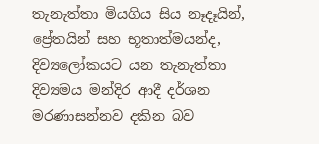තැනැත්තා මියගිය සිය නෑදෑයින්, ප්‍රේතයින් සහ භූතාත්මයන්ද, දිව්‍යලෝකයට යන තැනැත්තා දිව්‍යමය මන්දිර ආදී දර්ශන මරණාසන්නව දකින බව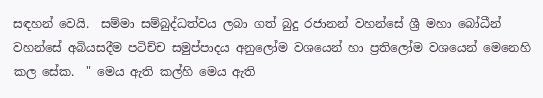සඳහන් වෙයි.  සම්මා සම්බුද්ධත්වය ලබා ගත් බුදු රජානන් වහන්සේ ශ්‍රී මහා බෝධීන් වහන්සේ අබියසදීම පටිච්ච සමුප්පාදය අනුලෝම වශයෙන් හා ප්‍රතිලෝම වශයෙන් මෙනෙහි කල සේක.  " මෙය ඇති කල්හි මෙය ඇති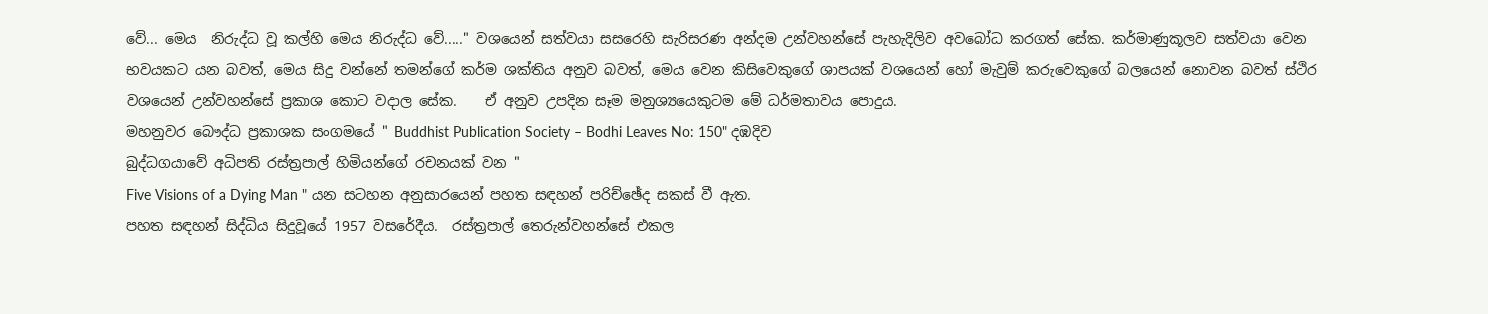වේ... මෙය  නිරුද්ධ වූ කල්හි මෙය නිරුද්ධ වේ....." වශයෙන් සත්වයා සසරෙහි සැරිසරණ අන්දම උන්වහන්සේ පැහැදිලිව අවබෝධ කරගත් සේක. කර්මාණුකූලව සත්වයා වෙන භවයකට යන බවත්, මෙය සිදු වන්නේ තමන්ගේ කර්ම ශක්තිය අනුව බවත්, මෙය වෙන කිසිවෙකුගේ ශාපයක් වශයෙන් හෝ මැවුම් කරුවෙකුගේ බලයෙන් නොවන බවත් ස්ථිර වශයෙන් උන්වහන්සේ ප්‍රකාශ කොට වදාල සේක.    ඒ අනුව උපදින සෑම මනුශ්‍යයෙකුටම මේ ධර්මතාවය පොදුය.
මහනුවර බෞද්ධ ප්‍රකාශක සංගමයේ " Buddhist Publication Society – Bodhi Leaves No: 150" දඹදිව
බුද්ධගයාවේ අධිපති රස්ත්‍රපාල් හිමියන්ගේ රචනයක් වන "
Five Visions of a Dying Man " යන සටහන අනුසාරයෙන් පහත සඳහන් පරිච්ඡේද සකස් වී ඇත.
පහත සඳහන් සිද්ධිය සිදුවූයේ 1957 වසරේදීය.  රස්ත්‍රපාල් තෙරුන්වහන්සේ එකල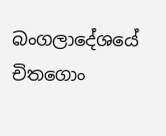බංගලාදේශයේ චිතගොං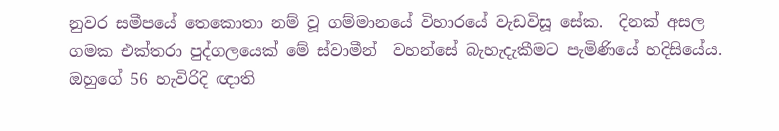නුවර සමීපයේ තෙකොතා නම් වූ ගම්මානයේ විහාරයේ වැඩවිසූ සේක.  දිනක් අසල ගමක එක්තරා පුද්ගලයෙක් මේ ස්වාමීන්  වහන්සේ බැහැදැකීමට පැමිණියේ හදිසියේය. ඔහුගේ 56 හැවිරිදි ඥාති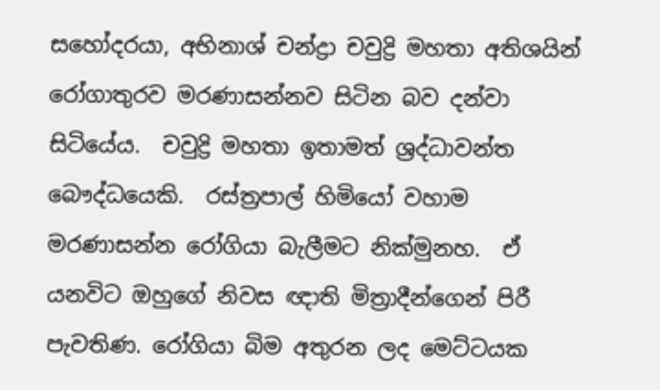සහෝදරයා, අභිනාශ් චන්ද්‍රා චවුද්‍රි මහතා අතිශයින් රෝගාතුරව මරණාසන්නව සිටින බව දන්වා සිටියේය.  චවුද්‍රි මහතා ඉතාමත් ශ්‍රද්ධාවන්ත බෞද්ධයෙකි.  රස්ත්‍රපාල් හිමියෝ වහාම මරණාසන්න රෝගියා බැලීමට නික්මුනහ.  ඒ යනවිට ඔහුගේ නිවස ඥාති මිත්‍රාදීන්ගෙන් පිරී පැවතිණ. රෝගියා බිම අතුරන ලද මෙට්ටයක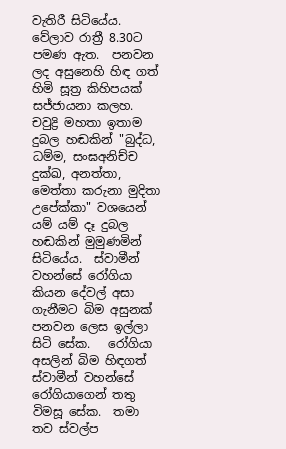වැතිරී සිටියේය.  වේලාව රාත්‍රී 8.30ට පමණ ඇත.  පනවන ලද අසුනෙහි හිඳ ගත් හිමි සූත්‍ර කිහිපයක් සජ්ජායනා කලහ.   චවුද්‍රි මහතා ඉතාම දුබල හඬකින් "බුද්ධ, ධම්ම, සංඝඅනිච්ච දුක්ඛ, අනත්තා, මෙත්තා කරුනා මුදිතා උපේක්කා" වශයෙන් යම් යම් දෑ දුබල හඬකින් මුමුණමින් සිටියේය.  ස්වාමීන් වහන්සේ රෝගියා කියන දේවල් අසා ගැනීමට බිම අසුනක් පනවන ලෙස ඉල්ලා සිටි සේක.   රෝගියා අසලින් බිම හිඳගත් ස්වාමීන් වහන්සේ රෝගියාගෙන් තතු විමසූ සේක.  තමා තව ස්වල්ප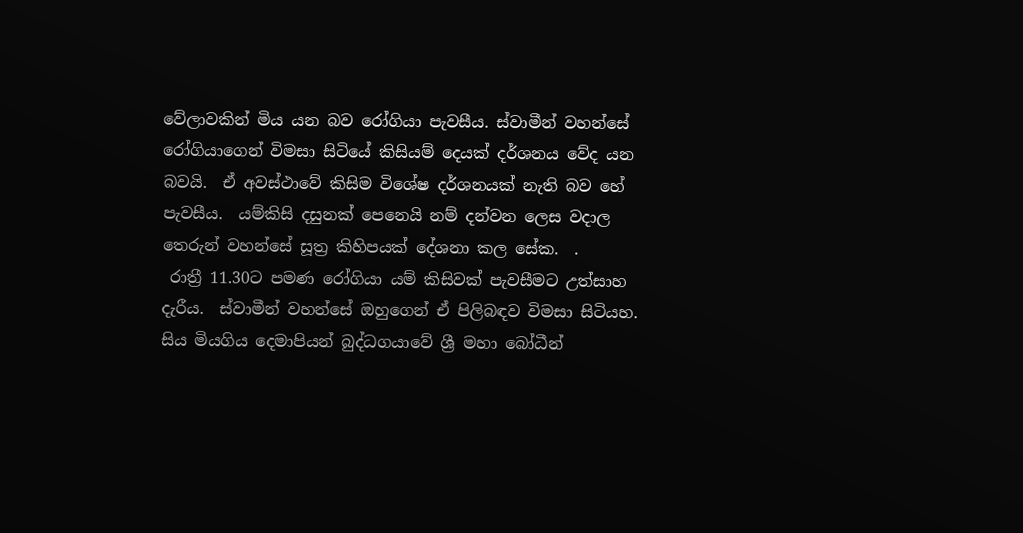වේලාවකින් මිය යන බව රෝගියා පැවසීය. ස්වාමීන් වහන්සේ රෝගියාගෙන් විමසා සිටියේ කිසියම් දෙයක් දර්ශනය වේද යන බවයි.  ඒ අවස්ථාවේ කිසිම විශේෂ දර්ශනයක් නැති බව හේ පැවසීය.  යම්කිසි දසුනක් පෙනෙයි නම් දන්වන ලෙස වදාල තෙරුන් වහන්සේ සූත්‍ර කිහිපයක් දේශනා කල සේක.  .
 රාත්‍රී 11.30ට පමණ රෝගියා යම් කිසිවක් පැවසීමට උත්සාහ දැරීය.  ස්වාමීන් වහන්සේ ඔහුගෙන් ඒ පිලිබඳව විමසා සිටියහ.  සිය මියගිය දෙමාපියන් බුද්ධගයාවේ ශ්‍රී මහා බෝධීන්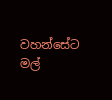වහන්සේට මල්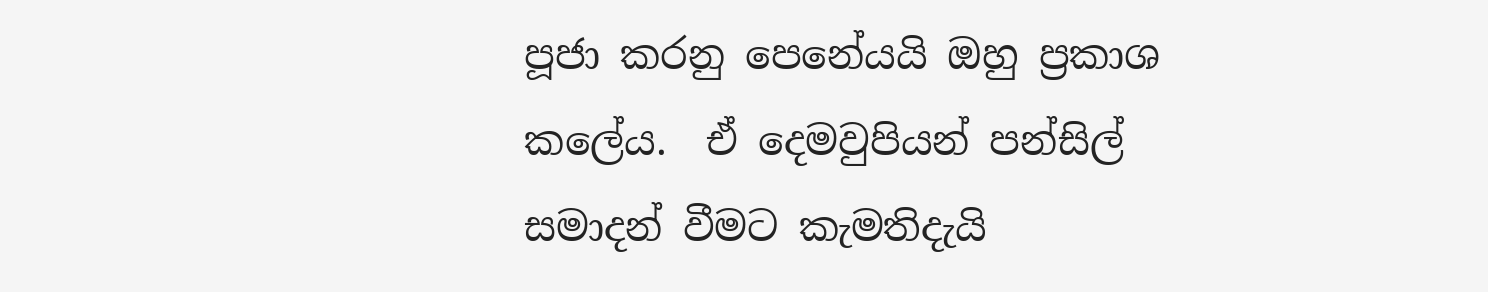පූජා කරනු පෙනේයයි ඔහු ප්‍රකාශ කලේය.  ඒ දෙමවුපියන් පන්සිල් සමාදන් වීමට කැමතිදැයි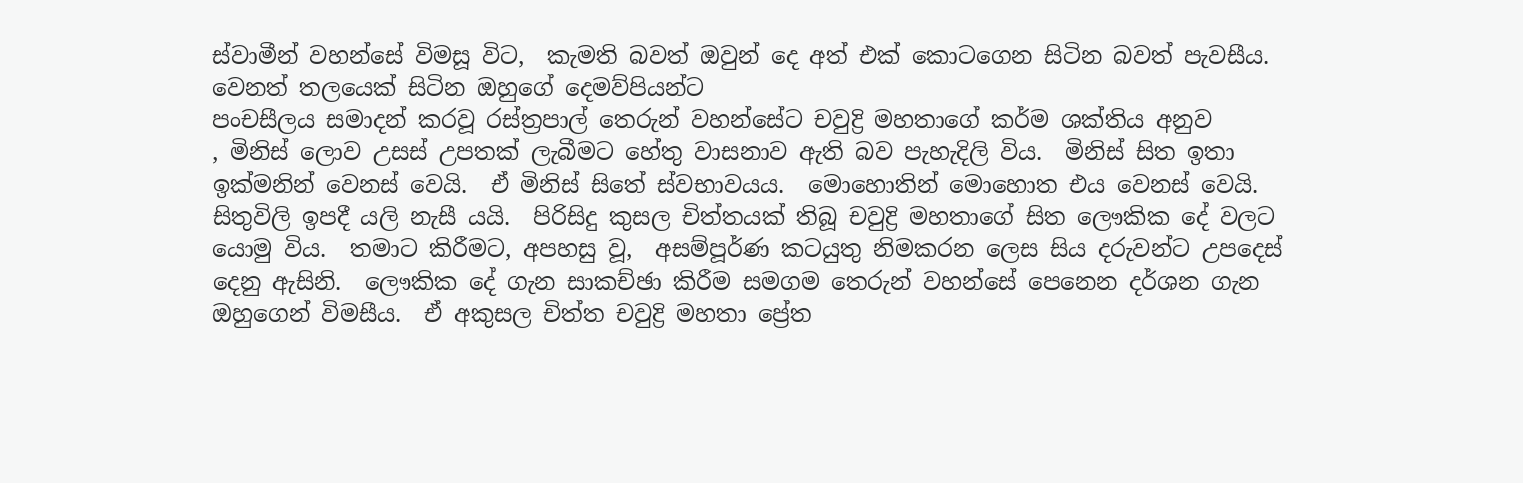ස්වාමීන් වහන්සේ විමසූ විට,  කැමති බවත් ඔවුන් දෙ අත් එක් කොටගෙන සිටින බවත් පැවසීය.  වෙනත් තලයෙක් සිටින ඔහුගේ දෙමව්පියන්ට
පංචසීලය සමාදන් කරවූ රස්ත්‍රපාල් තෙරුන් වහන්සේට චවුද්‍රි මහතාගේ කර්ම ශක්තිය අනුව
, මිනිස් ලොව උසස් උපතක් ලැබීමට හේතු වාසනාව ඇති බව පැහැදිලි විය.  මිනිස් සිත ඉතා ඉක්මනින් වෙනස් වෙයි.  ඒ මිනිස් සිතේ ස්වභාවයය.  මොහොතින් මොහොත එය වෙනස් වෙයි.  සිතුවිලි ඉපදී යලි නැසී යයි.  පිරිසිදු කුසල චිත්තයක් තිබූ චවුද්‍රි මහතාගේ සිත ලෞකික දේ වලට යොමු විය.  තමාට කිරීමට, අපහසු වූ,  අසම්පූර්ණ කටයුතු නිමකරන ලෙස සිය දරුවන්ට උපදෙස් දෙනු ඇසිනි.  ලෞකික දේ ගැන සාකච්ඡා කිරීම සමගම තෙරුන් වහන්සේ පෙනෙන දර්ශන ගැන ඔහුගෙන් විමසීය.  ඒ අකුසල චිත්ත චවුද්‍රි මහතා ප්‍රේත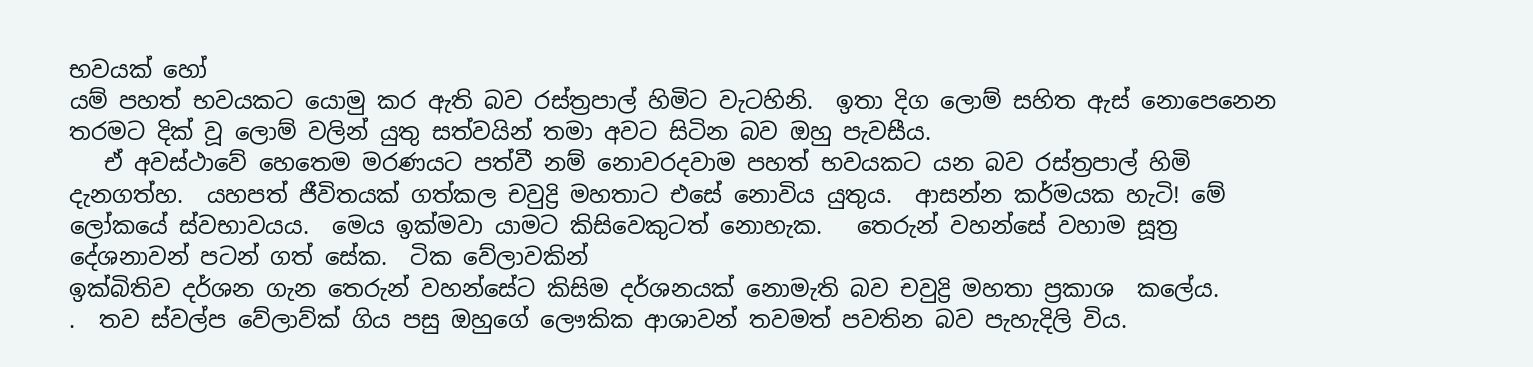භවයක් හෝ
යම් පහත් භවයකට යොමු කර ඇති බව රස්ත්‍රපාල් හිමිට වැටහිනි.  ඉතා දිග ලොම් සහිත ඇස් නොපෙනෙන තරමට දික් වූ ලොම් වලින් යුතු සත්වයින් තමා අවට සිටින බව ඔහු පැවසීය.
   ඒ අවස්ථාවේ හෙතෙම මරණයට පත්වී නම් නොවරදවාම පහත් භවයකට යන බව රස්ත්‍රපාල් හිමි දැනගත්හ.  යහපත් ජීවිතයක් ගත්කල චවුද්‍රි මහතාට එසේ නොවිය යුතුය.  ආසන්න කර්මයක හැටි! මේ ලෝකයේ ස්වභාවයය.  මෙය ඉක්මවා යාමට කිසිවෙකුටත් නොහැක.   තෙරුන් වහන්සේ වහාම සූත්‍ර දේශනාවන් පටන් ගත් සේක.  ටික වේලාවකින්
ඉක්බිතිව දර්ශන ගැන තෙරුන් වහන්සේට කිසිම දර්ශනයක් නොමැති බව චවුද්‍රි මහතා ප්‍රකාශ  කලේය.
.  තව ස්වල්ප වේලාව්ක් ගිය පසු ඔහුගේ ලෞකික ආශාවන් තවමත් පවතින බව පැහැදිලි විය.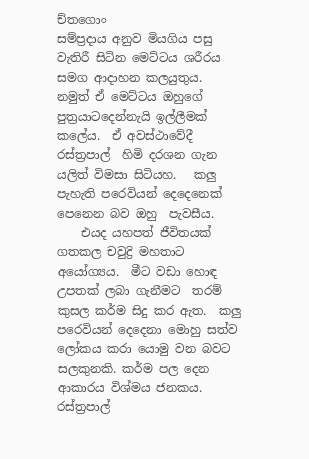ච්තගොං
සම්ප්‍රදාය අනුව මියගිය පසු වැතිරී සිටින මෙට්ටය ශරීරය සමග ආදාහන කලයුතුය.  නමුත් ඒ මෙට්ටය ඔහුගේ පුත්‍රයාටදෙන්නැයි ඉල්ලීමක් කලේය.  ඒ අවස්ථාවේදී රස්ත්‍රපාල්  හිමි දරශන ගැන යලිත් විමසා සිටියහ.   කලු පැහැති පරෙවියන් දෙදෙනෙක් පෙනෙන බව ඔහු  පැවසීය.
    එයද යහපත් ජීවිතයක් ගතකල චවුද්‍රි මහතාට
අයෝග්‍යය.  මීට වඩා හොඳ උපතක් ලබා ගැනීමට  තරම් කුසල කර්ම සිදු කර ඇත.  කලු පරෙවියන් දෙදෙනා මොහු සත්ව ලෝකය කරා යොමු වන බවට සලකුනකි. කර්ම පල දෙන ආකාරය විශ්මය ජනකය. රස්ත්‍රපාල්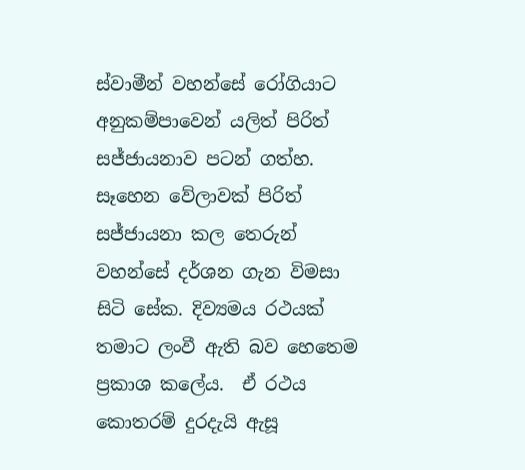ස්වාමීන් වහන්සේ රෝගියාට අනුකම්පාවෙන් යලිත් පිරිත් සජ්ජායනාව පටන් ගත්හ.  සෑහෙන වේලාවක් පිරිත් සජ්ජායනා කල තෙරුන් වහන්සේ දර්ශන ගැන විමසා සිටි සේක. දිව්‍යමය රථයක් තමාට ලංවී ඇති බව හෙතෙම ප්‍රකාශ කලේය.  ඒ රථය කොතරම් දුරදැයි ඇසූ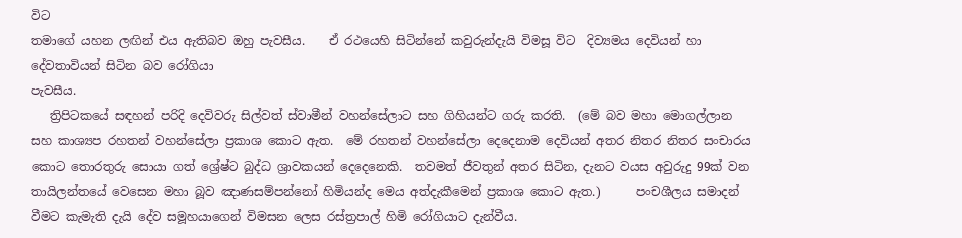විට
තමාගේ යහන ලඟින් එය ඇතිබව ඔහු පැවසීය.    ඒ රථයෙහි සිටින්නේ කවුරුන්දැයි විමසූ විට  දිව්‍යමය දෙවියන් හා දේවතාවියන් සිටින බව රෝගියා
පැවසීය.
   ත්‍රිපිටකයේ සඳහන් පරිදි දෙවිවරු සිල්වත් ස්වාමීන් වහන්සේලාට සහ ගිහියන්ට ගරු කරති.  (මේ බව මහා මොගල්ලාන සහ කාශ්‍යප රහතන් වහන්සේලා ප්‍රකාශ කොට ඇත.  මේ රහතන් වහන්සේලා දෙදෙනාම දෙවියන් අතර නිතර නිතර සංචාරය කොට තොරතුරු සොයා ගත් ශ්‍රේෂ්ට බුද්ධ ශ්‍රාවකයන් දෙදෙනෙකි.  තවමත් ජීවතුන් අතර සිටින, දැනට වයස අවුරුදු 99ක් වන තායිලන්තයේ වෙසෙන මහා බූව ඤාණසම්පන්නෝ හිමියන්ද මෙය අත්දැකීමෙන් ප්‍රකාශ කොට ඇත.)      පංචශීලය සමාදන් වීමට කැමැති දැයි දේව සමූහයාගෙන් විමසන ලෙස රස්ත්‍රපාල් හිමි රෝගියාට දැන්වීය.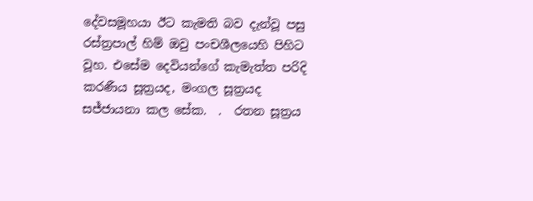දේවසමූහයා ඊට කැමති බව දැන්වූ පසු රස්ත්‍රපාල් හිම් ඔවු පංචශීලයෙහි පිහිට වූහ. එසේම දෙවියන්ගේ කැමැත්ත පරිදි කරණීය සූත්‍රයද, මංගල සූත්‍රයද සජ්ජායනා කල සේක.  .  රතන සූත්‍රය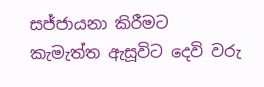සජ්ජායනා කිරීමට කැමැත්ත ඇසූවිට දෙවි වරු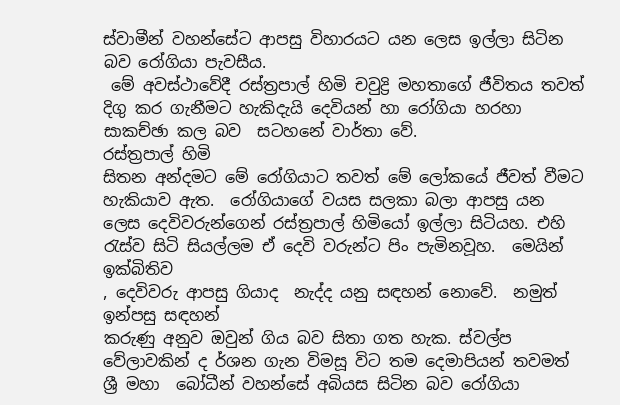ස්වාමීන් වහන්සේට ආපසු විහාරයට යන ලෙස ඉල්ලා සිටින බව රෝගියා පැවසීය.
 මේ අවස්ථාවේදී රස්ත්‍රපාල් හිමි චවුද්‍රි මහතාගේ ජීවිතය තවත් දිගු කර ගැනීමට හැකිදැයි දෙවියන් හා රෝගියා හරහා සාකච්ඡා කල බව  සටහනේ වාර්තා වේ.
රස්ත්‍රපාල් හිමි
සිතන අන්දමට මේ රෝගියාට තවත් මේ ලෝකයේ ජීවත් වීමට හැකියාව ඇත.  රෝගියාගේ වයස සලකා බලා ආපසු යන ලෙස දෙවිවරුන්ගෙන් රස්ත්‍රපාල් හිමියෝ ඉල්ලා සිටියහ. එහි රැස්ව සිටි සියල්ලම ඒ දෙවි වරුන්ට පිං පැමිනවූහ.  මෙයින් ඉක්බිතිව
, දෙවිවරු ආපසු ගියාද  නැද්ද යනු සඳහන් නොවේ.  නමුත් ඉන්පසු සඳහන්
කරුණු අනුව ඔවුන් ගිය බව සිතා ගත හැක. ස්වල්ප වේලාවකින් ද ර්ශන ගැන විමසූ විට තම දෙමාපියන් තවමත් ශ්‍රී මහා  බෝධීන් වහන්සේ අබියස සිටින බව රෝගියා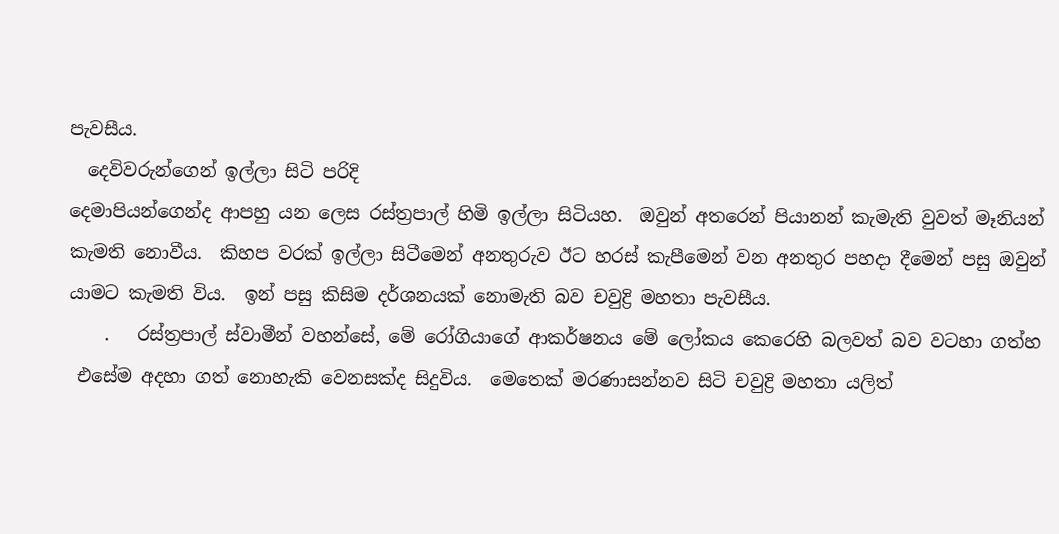පැවසීය.
  දෙවිවරුන්ගෙන් ඉල්ලා සිටි පරිදි
දෙමාපියන්ගෙන්ද ආපහු යන ලෙස රස්ත්‍රපාල් හිමි ඉල්ලා සිටියහ.  ඔවුන් අතරෙන් පියානන් කැමැති වුවත් මෑනියන් කැමති නොවීය.  කිහප වරක් ඉල්ලා සිටීමෙන් අනතුරුව ඊට හරස් කැපීමෙන් වන අනතුර පහදා දීමෙන් පසු ඔවුන් යාමට කැමති විය.  ඉන් පසු කිසිම දර්ශනයක් නොමැති බව චවුද්‍රි මහතා පැවසීය.
    .   රස්ත්‍රපාල් ස්වාමීන් වහන්සේ, මේ රෝගියාගේ ආකර්ෂනය මේ ලෝකය කෙරෙහි බලවත් බව වටහා ගත්හ
 එසේම අදහා ගත් නොහැකි වෙනසක්ද සිදුවිය.  මෙතෙක් මරණාසන්නව සිටි චවුද්‍රි මහතා යලිත්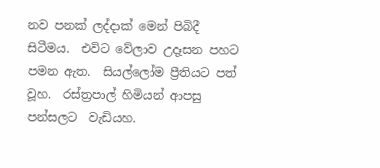නව පනක් ලද්දාක් මෙන් පිබිදී සිටීමය.  එවිට වේලාව උදෑසන පහට පමන ඇත.  සියල්ලෝම ප්‍රීතියට පත් වූහ.  රස්ත්‍රපාල් හිමියන් ආපසු පන්සලට  වැඩියහ.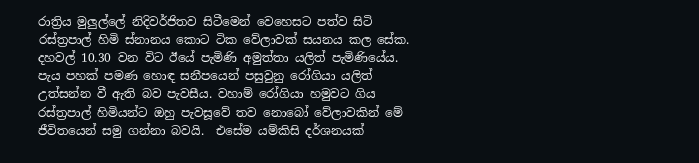රාත්‍රිය මුලුල්ලේ නිදිවර්ජිතව සිටීමෙන් වෙහෙසට පත්ව සිටි රස්ත්‍රපාල් හිමි ස්නානය කොට ටික වේලාවක් සයනය කල සේක.  දහවල් 10.30 වන විට ඊයේ පැමිණි අමුත්තා යලිත් පැමිණියේය.  පැය පහක් පමණ හොඳ සනීපයෙන් පසුවුනු රෝගියා යලිත් උත්සන්න වී ඇති බව පැවසීය. වහාම් රෝගියා හමුවට ගිය රස්ත්‍රපාල් හිමියන්ට ඔහු පැවසූවේ තව නොබෝ වේලාවකින් මේ ජීවිතයෙන් සමු ගන්නා බවයි.  එසේම යම්කිසි දර්ශනයක්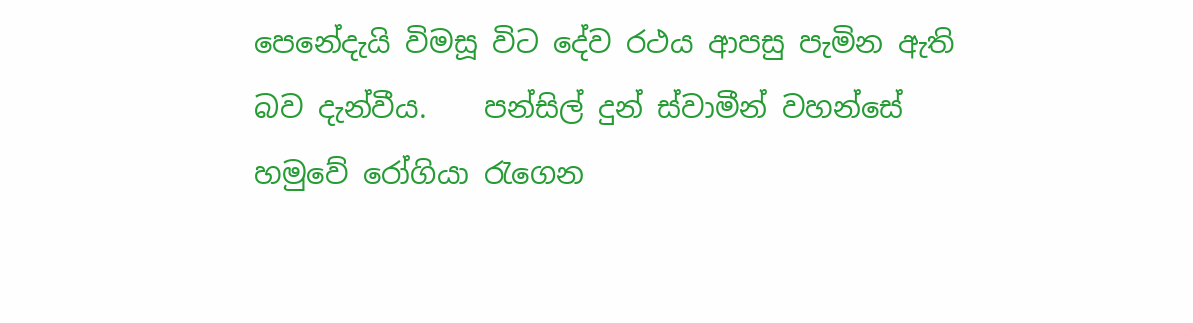පෙනේදැයි විමසූ විට දේව රථය ආපසු පැමින ඇති බව දැන්වීය.    පන්සිල් දුන් ස්වාමීන් වහන්සේ හමුවේ රෝගියා රැගෙන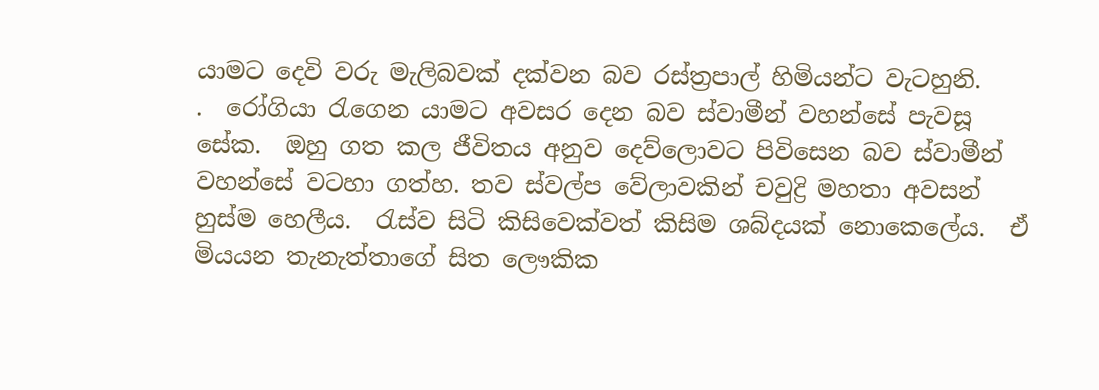යාමට දෙවි වරු මැලිබවක් දක්වන බව රස්ත්‍රපාල් හිමියන්ට වැටහුනි.
.  රෝගියා රැගෙන යාමට අවසර දෙන බව ස්වාමීන් වහන්සේ පැවසූ සේක.  ඔහු ගත කල ජීවිතය අනුව දෙව්ලොවට පිවිසෙන බව ස්වාමීන් වහන්සේ වටහා ගත්හ. තව ස්වල්ප වේලාවකින් චවුද්‍රි මහතා අවසන් හුස්ම හෙලීය.  රැස්ව සිටි කිසිවෙක්වත් කිසිම ශබ්දයක් නොකෙලේය.  ඒ මියයන තැනැත්තාගේ සිත ලෞකික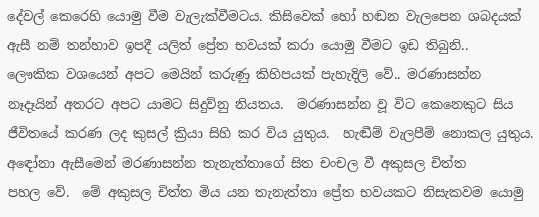දේවල් කෙරෙහි යොමු වීම වැලැක්වීමටය. කිසිවෙක් හෝ හඬන වැලපෙන ශබදයක් ඇසී නම් තන්හාව ඉපදී යලිත් ප්‍රේත භවයක් කරා යොමු වීමට ඉඩ තිබුනි..
ලෞකික වශයෙන් අපට මෙයින් කරුණු කිහිපයක් පැහැදිලි වේ.. මරණාසන්න නෑදෑයින් අතරට අපට යාමට සිදුව්නු නියතය.  මරණාසන්න වූ විට කෙනෙකුට සිය ජීවිතයේ කරණ ලද කුසල් ක්‍රියා සිහි කර විය යුතුය.  හැඬීම් වැලපීම් නොකල යුතුය. අඳෝනා ඇසීමෙන් මරණාසන්න තැනැත්තාගේ සිත චංචල වී අකුසල චිත්ත
පහල වේ.  මේ අකුසල චිත්ත මිය යන තැනැත්තා ප්‍රේත භවයකට නිසැකවම යොමු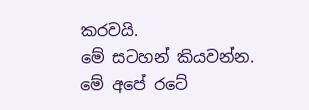කරවයි.
මේ සටහන් කියවන්න.  මේ අපේ රටේ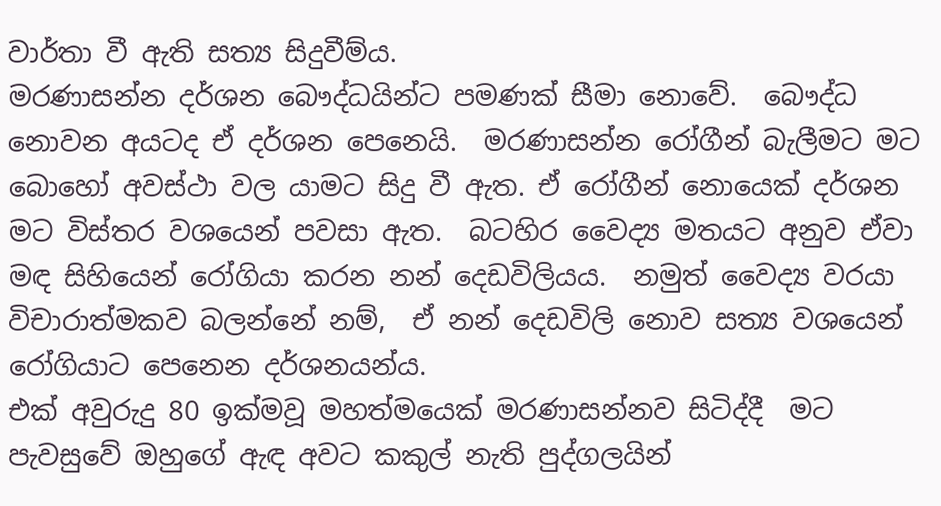වාර්තා වී ඇති සත්‍ය සිදුවීම්ය.
මරණාසන්න දර්ශන බෞද්ධයින්ට පමණක් සීමා නොවේ.  බෞද්ධ නොවන අයටද ඒ දර්ශන පෙනෙයි.  මරණාසන්න රෝගීන් බැලීමට මට බොහෝ අවස්ථා වල යාමට සිදු වී ඇත. ඒ රෝගීන් නොයෙක් දර්ශන මට විස්තර වශයෙන් පවසා ඇත.  බටහිර වෛද්‍ය මතයට අනුව ඒවා මඳ සිහියෙන් රෝගියා කරන නන් දෙඩවිලියය.  නමුත් වෛද්‍ය වරයා විචාරාත්මකව බලන්නේ නම්,  ඒ නන් දෙඩවිලි නොව සත්‍ය වශයෙන් රෝගියාට පෙනෙන දර්ශනයන්ය.
එක් අවුරුදු 80 ඉක්මවූ මහත්මයෙක් මරණාසන්නව සිටිද්දී  මට පැවසුවේ ඔහුගේ ඇඳ අවට කකුල් නැති පුද්ගලයින්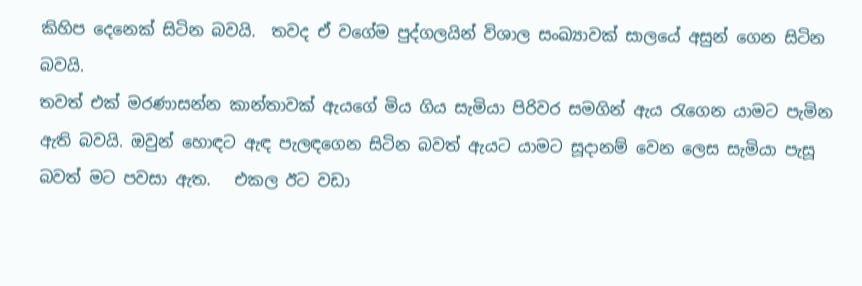කිහිප දෙනෙක් සිටින බවයි.  තවද ඒ වගේම පුද්ගලයින් විශාල සංඛ්‍යාවක් සාලයේ අසුන් ගෙන සිටින බවයි.
තවත් එක් මරණාසන්න කාන්තාවක් ඇයගේ මිය ගිය සැමියා පිරිවර සමගින් ඇය රැගෙන යාමට පැමින ඇති බවයි. ඔවුන් හොඳට ඇඳ පැලඳගෙන සිටින බවත් ඇයට යාමට සූදානම් වෙන ලෙස සැමියා පැසූ බවත් මට පවසා ඇත.   එකල ඊට වඩා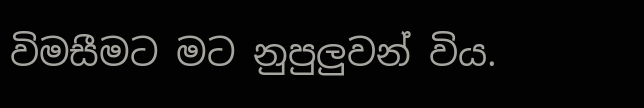විමසීමට මට නුපුලුවන් විය.